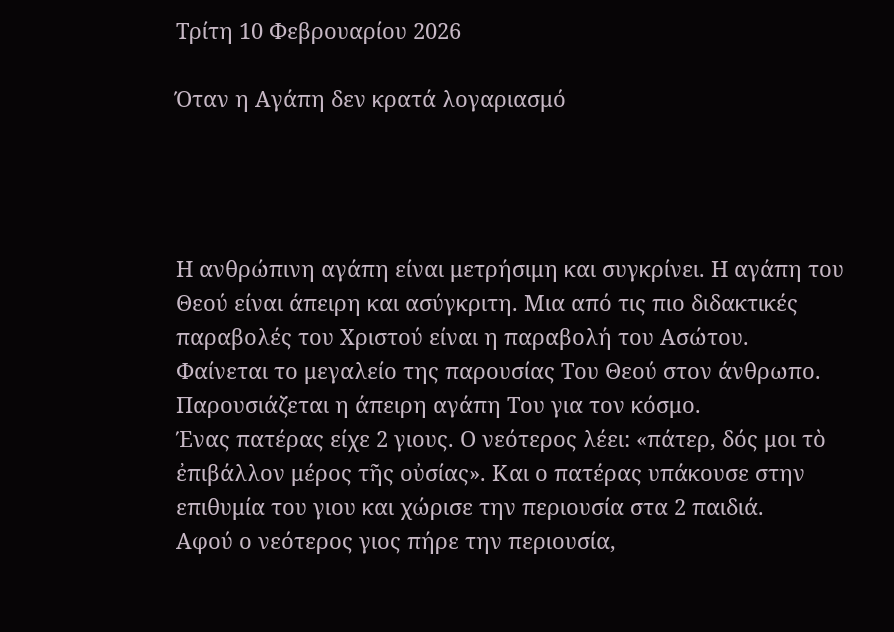Τρίτη 10 Φεβρουαρίου 2026

Όταν η Αγάπη δεν κρατά λογαριασμό




Η ανθρώπινη αγάπη είναι μετρήσιμη και συγκρίνει. Η αγάπη του Θεού είναι άπειρη και ασύγκριτη. Μια από τις πιο διδακτικές παραβολές του Χριστού είναι η παραβολή του Ασώτου. Φαίνεται το μεγαλείο της παρουσίας Του Θεού στον άνθρωπο. Παρουσιάζεται η άπειρη αγάπη Του για τον κόσμο.
Ένας πατέρας είχε 2 γιους. Ο νεότερος λέει: «πάτερ, δός μοι τὸ ἐπιβάλλον μέρος τῆς οὐσίας». Και ο πατέρας υπάκουσε στην επιθυμία του γιου και χώρισε την περιουσία στα 2 παιδιά.
Αφού ο νεότερος γιος πήρε την περιουσία,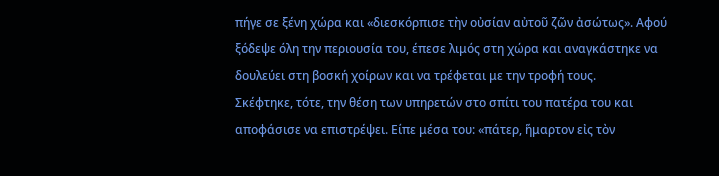πήγε σε ξένη χώρα και «διεσκόρπισε τὴν οὐσίαν αὐτοῦ ζῶν ἀσώτως». Αφού ξόδεψε όλη την περιουσία του, έπεσε λιμός στη χώρα και αναγκάστηκε να δουλεύει στη βοσκή χοίρων και να τρέφεται με την τροφή τους.
Σκέφτηκε, τότε, την θέση των υπηρετών στο σπίτι του πατέρα του και αποφάσισε να επιστρέψει. Είπε μέσα του: «πάτερ, ἥμαρτον εἰς τὸν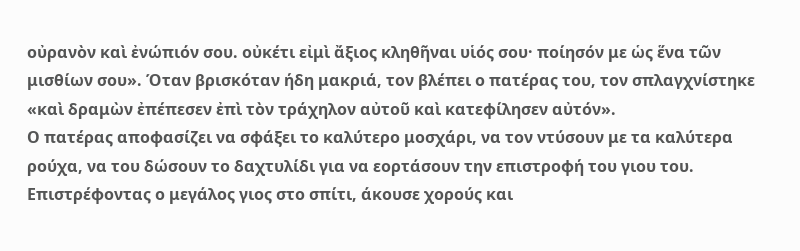οὐρανὸν καὶ ἐνώπιόν σου. οὐκέτι εἰμὶ ἄξιος κληθῆναι υἱός σου· ποίησόν με ὡς ἕνα τῶν μισθίων σου». Όταν βρισκόταν ήδη μακριά, τον βλέπει ο πατέρας του, τον σπλαγχνίστηκε «καὶ δραμὼν ἐπέπεσεν ἐπὶ τὸν τράχηλον αὐτοῦ καὶ κατεφίλησεν αὐτόν».
Ο πατέρας αποφασίζει να σφάξει το καλύτερο μοσχάρι, να τον ντύσουν με τα καλύτερα ρούχα, να του δώσουν το δαχτυλίδι για να εορτάσουν την επιστροφή του γιου του. Επιστρέφοντας ο μεγάλος γιος στο σπίτι, άκουσε χορούς και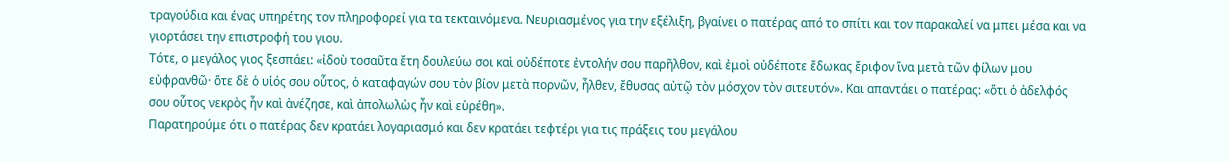τραγούδια και ένας υπηρέτης τον πληροφορεί για τα τεκταινόμενα. Νευριασμένος για την εξέλιξη, βγαίνει ο πατέρας από το σπίτι και τον παρακαλεί να μπει μέσα και να γιορτάσει την επιστροφή του γιου.
Τότε, ο μεγάλος γιος ξεσπάει: «ἰδοὺ τοσαῦτα ἔτη δουλεύω σοι καὶ οὐδέποτε ἐντολήν σου παρῆλθον, καὶ ἐμοὶ οὐδέποτε ἔδωκας ἔριφον ἵνα μετὰ τῶν φίλων μου εὐφρανθῶ· ὅτε δὲ ὁ υἱός σου οὗτος, ὁ καταφαγών σου τὸν βίον μετὰ πορνῶν, ἦλθεν, ἔθυσας αὐτῷ τὸν μόσχον τὸν σιτευτόν». Και απαντάει ο πατέρας: «ὅτι ὁ ἀδελφός σου οὗτος νεκρὸς ἦν καὶ ἀνέζησε, καὶ ἀπολωλὼς ἦν καὶ εὑρέθη».
Παρατηρούμε ότι ο πατέρας δεν κρατάει λογαριασμό και δεν κρατάει τεφτέρι για τις πράξεις του μεγάλου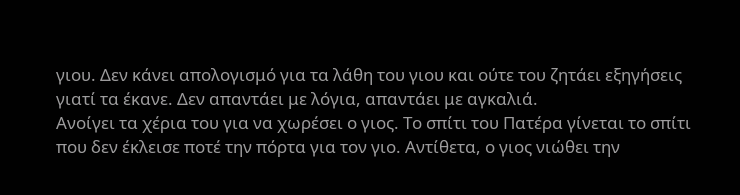γιου. Δεν κάνει απολογισμό για τα λάθη του γιου και ούτε του ζητάει εξηγήσεις γιατί τα έκανε. Δεν απαντάει με λόγια, απαντάει με αγκαλιά.
Ανοίγει τα χέρια του για να χωρέσει ο γιος. Το σπίτι του Πατέρα γίνεται το σπίτι που δεν έκλεισε ποτέ την πόρτα για τον γιο. Αντίθετα, ο γιος νιώθει την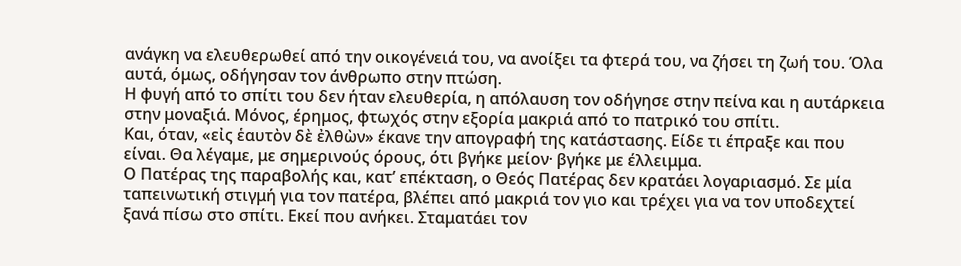ανάγκη να ελευθερωθεί από την οικογένειά του, να ανοίξει τα φτερά του, να ζήσει τη ζωή του. Όλα αυτά, όμως, οδήγησαν τον άνθρωπο στην πτώση.
Η φυγή από το σπίτι του δεν ήταν ελευθερία, η απόλαυση τον οδήγησε στην πείνα και η αυτάρκεια στην μοναξιά. Μόνος, έρημος, φτωχός στην εξορία μακριά από το πατρικό του σπίτι.
Και, όταν, «εἰς ἑαυτὸν δὲ ἐλθὼν» έκανε την απογραφή της κατάστασης. Είδε τι έπραξε και που είναι. Θα λέγαμε, με σημερινούς όρους, ότι βγήκε μείον· βγήκε με έλλειμμα.
Ο Πατέρας της παραβολής και, κατ’ επέκταση, ο Θεός Πατέρας δεν κρατάει λογαριασμό. Σε μία ταπεινωτική στιγμή για τον πατέρα, βλέπει από μακριά τον γιο και τρέχει για να τον υποδεχτεί ξανά πίσω στο σπίτι. Εκεί που ανήκει. Σταματάει τον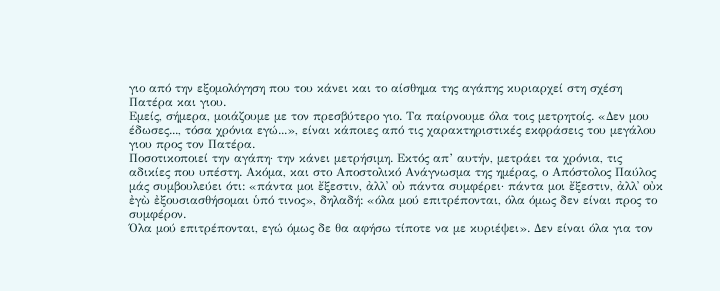γιο από την εξομολόγηση που του κάνει και το αίσθημα της αγάπης κυριαρχεί στη σχέση Πατέρα και γιου.
Εμείς, σήμερα, μοιάζουμε με τον πρεσβύτερο γιο. Τα παίρνουμε όλα τοις μετρητοίς. «Δεν μου έδωσες..., τόσα χρόνια εγώ...», είναι κάποιες από τις χαρακτηριστικές εκφράσεις του μεγάλου γιου προς τον Πατέρα.
Ποσοτικοποιεί την αγάπη· την κάνει μετρήσιμη. Εκτός απ’ αυτήν, μετράει τα χρόνια, τις αδικίες που υπέστη. Ακόμα, και στο Αποστολικό Ανάγνωσμα της ημέρας, ο Απόστολος Παύλος μάς συμβουλεύει ότι: «πάντα μοι ἔξεστιν, ἀλλ᾿ οὐ πάντα συμφέρει· πάντα μοι ἔξεστιν, ἀλλ᾿ οὐκ ἐγὼ ἐξουσιασθήσομαι ὑπό τινος», δηλαδή: «όλα μού επιτρέπονται, όλα όμως δεν είναι προς το συμφέρον.
Όλα μού επιτρέπονται, εγώ όμως δε θα αφήσω τίποτε να με κυριέψει». Δεν είναι όλα για τον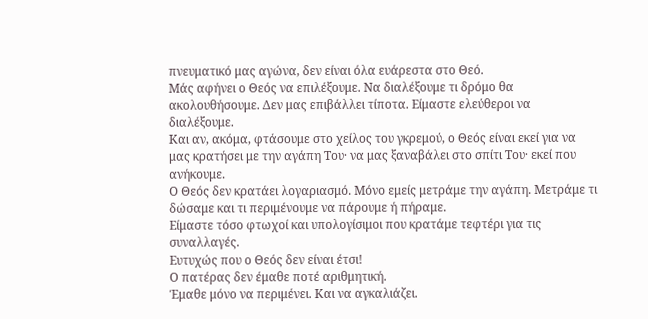πνευματικό μας αγώνα, δεν είναι όλα ευάρεστα στο Θεό.
Μάς αφήνει ο Θεός να επιλέξουμε. Να διαλέξουμε τι δρόμο θα ακολουθήσουμε. Δεν μας επιβάλλει τίποτα. Είμαστε ελεύθεροι να διαλέξουμε.
Και αν, ακόμα, φτάσουμε στο χείλος του γκρεμού, ο Θεός είναι εκεί για να μας κρατήσει με την αγάπη Του· να μας ξαναβάλει στο σπίτι Του· εκεί που ανήκουμε.
Ο Θεός δεν κρατάει λογαριασμό. Μόνο εμείς μετράμε την αγάπη. Μετράμε τι δώσαμε και τι περιμένουμε να πάρουμε ή πήραμε.
Είμαστε τόσο φτωχοί και υπολογίσιμοι που κρατάμε τεφτέρι για τις συναλλαγές.
Ευτυχώς που ο Θεός δεν είναι έτσι!
Ο πατέρας δεν έμαθε ποτέ αριθμητική.
Έμαθε μόνο να περιμένει. Και να αγκαλιάζει.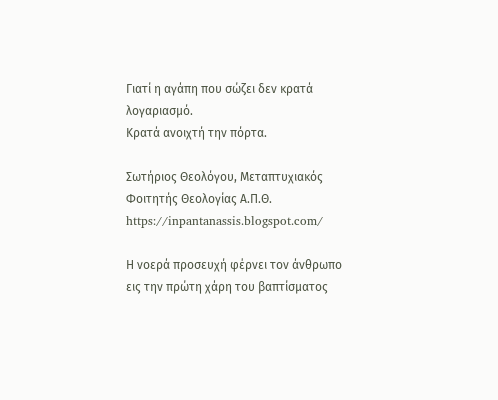Γιατί η αγάπη που σώζει δεν κρατά λογαριασμό.
Κρατά ανοιχτή την πόρτα.

Σωτήριος Θεολόγου, Μεταπτυχιακός Φοιτητής Θεολογίας Α.Π.Θ.
https://inpantanassis.blogspot.com/

Η νοερά προσευχή φέρνει τον άνθρωπο εις την πρώτη χάρη του βαπτίσματος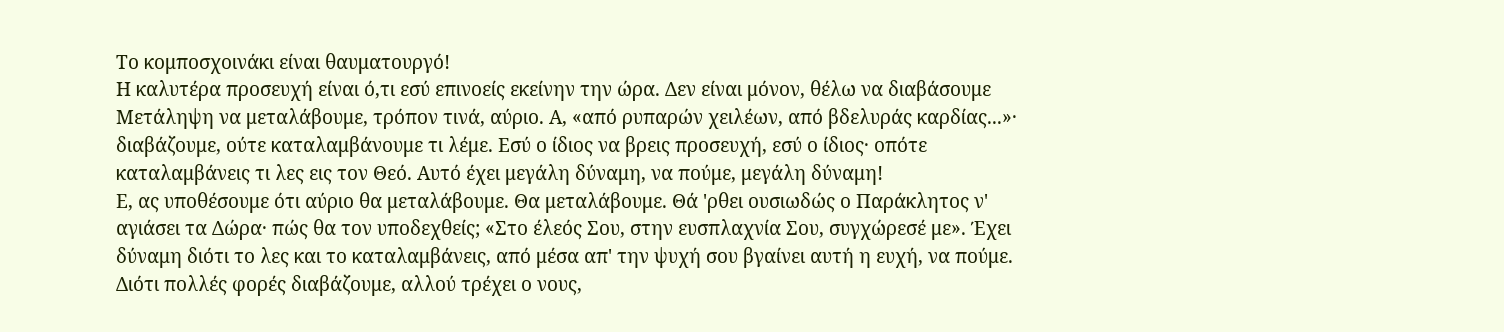Το κομποσχοινάκι είναι θαυματουργό!
Η καλυτέρα προσευχή είναι ό,τι εσύ επινοείς εκείνην την ώρα. Δεν είναι μόνον, θέλω να διαβάσουμε Μετάληψη να μεταλάβουμε, τρόπον τινά, αύριο. Α, «από ρυπαρών χειλέων, από βδελυράς καρδίας...»· διαβάζουμε, ούτε καταλαμβάνουμε τι λέμε. Εσύ ο ίδιος να βρεις προσευχή, εσύ ο ίδιος· οπότε καταλαμβάνεις τι λες εις τον Θεό. Αυτό έχει μεγάλη δύναμη, να πούμε, μεγάλη δύναμη!
Ε, ας υποθέσουμε ότι αύριο θα μεταλάβουμε. Θα μεταλάβουμε. Θά 'ρθει ουσιωδώς ο Παράκλητος ν' αγιάσει τα Δώρα· πώς θα τον υποδεχθείς; «Στο έλεός Σου, στην ευσπλαχνία Σου, συγχώρεσέ με». Έχει δύναμη διότι το λες και το καταλαμβάνεις, από μέσα απ' την ψυχή σου βγαίνει αυτή η ευχή, να πούμε. Διότι πολλές φορές διαβάζουμε, αλλού τρέχει ο νους,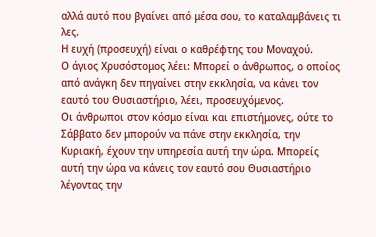αλλά αυτό που βγαίνει από μέσα σου, το καταλαμβάνεις τι λες.
Η ευχή (προσευχή) είναι ο καθρέφτης του Μοναχού.
Ο άγιος Χρυσόστομος λέει: Μπορεί ο άνθρωπος, ο οποίος από ανάγκη δεν πηγαίνει στην εκκλησία, να κάνει τον εαυτό του Θυσιαστήριο, λέει, προσευχόμενος.
Οι άνθρωποι στον κόσμο είναι και επιστήμονες, ούτε το Σάββατο δεν μπορούν να πάνε στην εκκλησία, την Κυριακή, έχουν την υπηρεσία αυτή την ώρα. Μπορείς αυτή την ώρα να κάνεις τον εαυτό σου Θυσιαστήριο λέγοντας την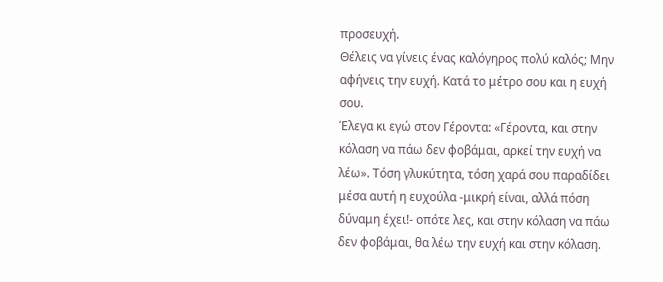προσευχή.
Θέλεις να γίνεις ένας καλόγηρος πολύ καλός; Μην αφήνεις την ευχή. Κατά το μέτρο σου και η ευχή σου.
Έλεγα κι εγώ στον Γέροντα: «Γέροντα, και στην κόλαση να πάω δεν φοβάμαι, αρκεί την ευχή να λέω». Τόση γλυκύτητα, τόση χαρά σου παραδίδει μέσα αυτή η ευχούλα -μικρή είναι, αλλά πόση δύναμη έχει!- οπότε λες, και στην κόλαση να πάω δεν φοβάμαι, θα λέω την ευχή και στην κόλαση.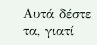Αυτά δέστε τα, γιατί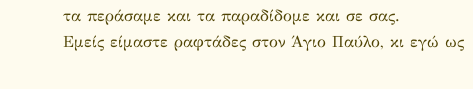τα περάσαμε και τα παραδίδομε και σε σας.
Εμείς είμαστε ραφτάδες στον Άγιο Παύλο, κι εγώ ως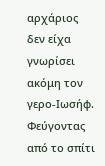αρχάριος δεν είχα γνωρίσει ακόμη τον γερο-Ιωσήφ. Φεύγοντας από το σπίτι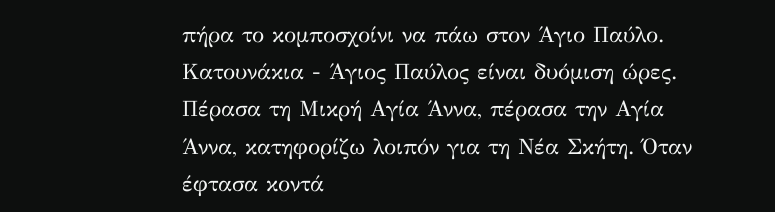πήρα το κομποσχοίνι να πάω στον Άγιο Παύλο. Κατουνάκια - Άγιος Παύλος είναι δυόμιση ώρες. Πέρασα τη Μικρή Αγία Άννα, πέρασα την Αγία Άννα, κατηφορίζω λοιπόν για τη Νέα Σκήτη. Όταν έφτασα κοντά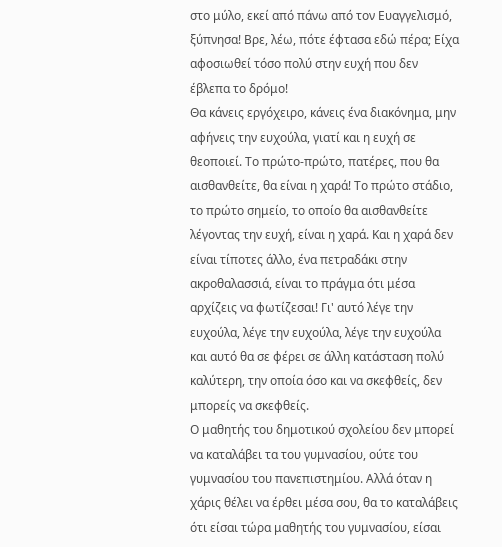στο μύλο, εκεί από πάνω από τον Ευαγγελισμό, ξύπνησα! Βρε, λέω, πότε έφτασα εδώ πέρα; Είχα αφοσιωθεί τόσο πολύ στην ευχή που δεν έβλεπα το δρόμο!
Θα κάνεις εργόχειρο, κάνεις ένα διακόνημα, μην αφήνεις την ευχούλα, γιατί και η ευχή σε θεοποιεί. Το πρώτο-πρώτο, πατέρες, που θα αισθανθείτε, θα είναι η χαρά! Το πρώτο στάδιο, το πρώτο σημείο, το οποίο θα αισθανθείτε λέγοντας την ευχή, είναι η χαρά. Και η χαρά δεν είναι τίποτες άλλο, ένα πετραδάκι στην ακροθαλασσιά, είναι το πράγμα ότι μέσα αρχίζεις να φωτίζεσαι! Γι' αυτό λέγε την ευχούλα, λέγε την ευχούλα, λέγε την ευχούλα και αυτό θα σε φέρει σε άλλη κατάσταση πολύ καλύτερη, την οποία όσο και να σκεφθείς, δεν μπορείς να σκεφθείς.
Ο μαθητής του δημοτικού σχολείου δεν μπορεί να καταλάβει τα του γυμνασίου, ούτε του γυμνασίου του πανεπιστημίου. Αλλά όταν η χάρις θέλει να έρθει μέσα σου, θα το καταλάβεις ότι είσαι τώρα μαθητής του γυμνασίου, είσαι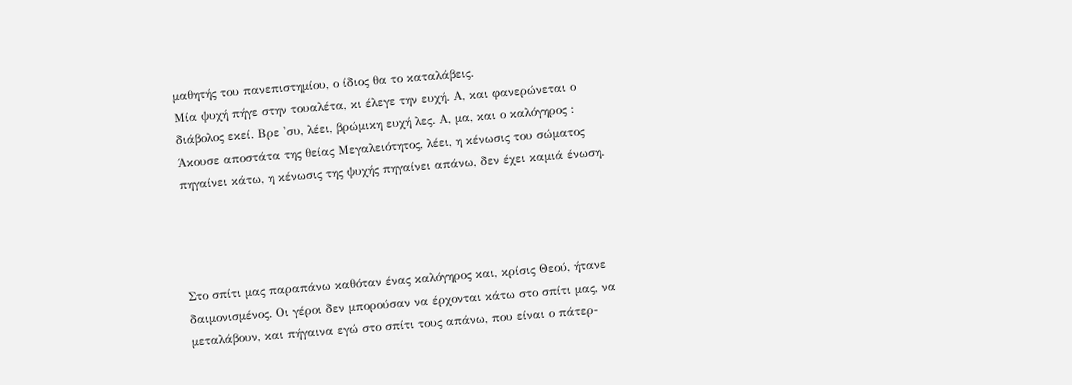μαθητής του πανεπιστημίου, ο ίδιος θα το καταλάβεις.
Μία ψυχή πήγε στην τουαλέτα, κι έλεγε την ευχή. Α, και φανερώνεται ο διάβολος εκεί. Βρε 'συ, λέει, βρώμικη ευχή λες. Α, μα, και ο καλόγηρος : Άκουσε αποστάτα της θείας Μεγαλειότητος, λέει, η κένωσις του σώματος πηγαίνει κάτω, η κένωσις της ψυχής πηγαίνει απάνω, δεν έχει καμιά ένωση.




Στο σπίτι μας παραπάνω καθόταν ένας καλόγηρος και, κρίσις Θεού, ήτανε δαιμονισμένος. Οι γέροι δεν μπορούσαν να έρχονται κάτω στο σπίτι μας, να μεταλάβουν, και πήγαινα εγώ στο σπίτι τους απάνω, που είναι ο πάτερ-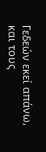Γεδεών εκεί απάνω, και τους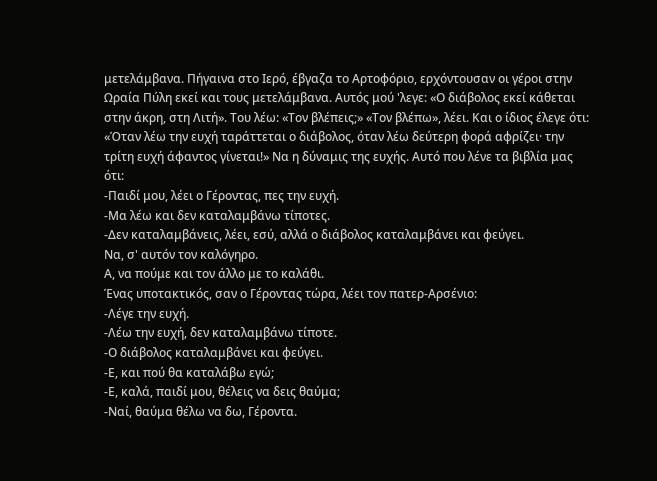μετελάμβανα. Πήγαινα στο Ιερό, έβγαζα το Αρτοφόριο, ερχόντουσαν οι γέροι στην Ωραία Πύλη εκεί και τους μετελάμβανα. Αυτός μού 'λεγε: «Ο διάβολος εκεί κάθεται στην άκρη, στη Λιτή». Του λέω: «Τον βλέπεις;» «Τον βλέπω», λέει. Και ο ίδιος έλεγε ότι: «Όταν λέω την ευχή ταράττεται ο διάβολος, όταν λέω δεύτερη φορά αφρίζει· την τρίτη ευχή άφαντος γίνεται!» Να η δύναμις της ευχής. Αυτό που λένε τα βιβλία μας ότι:
-Παιδί μου, λέει ο Γέροντας, πες την ευχή.
-Μα λέω και δεν καταλαμβάνω τίποτες.
-Δεν καταλαμβάνεις, λέει, εσύ, αλλά ο διάβολος καταλαμβάνει και φεύγει.
Να, σ' αυτόν τον καλόγηρο.
Α, να πούμε και τον άλλο με το καλάθι.
Ένας υποτακτικός, σαν ο Γέροντας τώρα, λέει τον πατερ-Αρσένιο:
-Λέγε την ευχή.
-Λέω την ευχή, δεν καταλαμβάνω τίποτε.
-Ο διάβολος καταλαμβάνει και φεύγει.
-Ε, και πού θα καταλάβω εγώ;
-Ε, καλά, παιδί μου, θέλεις να δεις θαύμα;
-Ναί, θαύμα θέλω να δω, Γέροντα.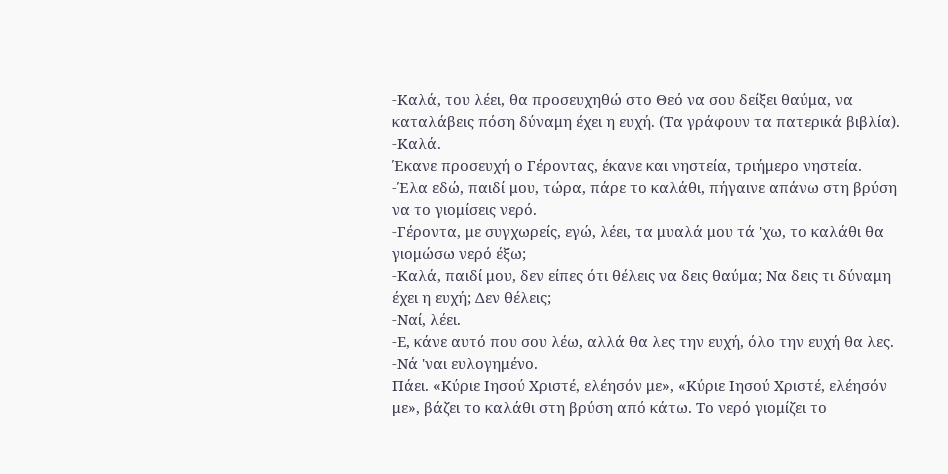-Καλά, του λέει, θα προσευχηθώ στο Θεό να σου δείξει θαύμα, να καταλάβεις πόση δύναμη έχει η ευχή. (Τα γράφουν τα πατερικά βιβλία).
-Καλά.
Έκανε προσευχή ο Γέροντας, έκανε και νηστεία, τριήμερο νηστεία.
-Έλα εδώ, παιδί μου, τώρα, πάρε το καλάθι, πήγαινε απάνω στη βρύση να το γιομίσεις νερό.
-Γέροντα, με συγχωρείς, εγώ, λέει, τα μυαλά μου τά 'χω, το καλάθι θα γιομώσω νερό έξω;
-Καλά, παιδί μου, δεν είπες ότι θέλεις να δεις θαύμα; Να δεις τι δύναμη έχει η ευχή; Δεν θέλεις;
-Ναί, λέει.
-Ε, κάνε αυτό που σου λέω, αλλά θα λες την ευχή, όλο την ευχή θα λες.
-Νά 'ναι ευλογημένο.
Πάει. «Κύριε Ιησού Χριστέ, ελέησόν με», «Κύριε Ιησού Χριστέ, ελέησόν με», βάζει το καλάθι στη βρύση από κάτω. Το νερό γιομίζει το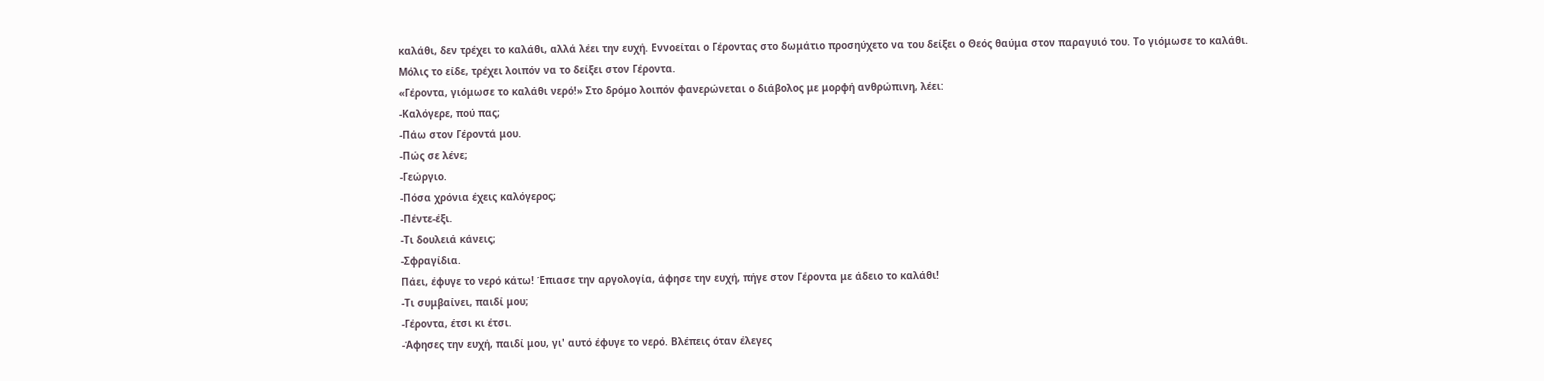καλάθι, δεν τρέχει το καλάθι, αλλά λέει την ευχή. Εννοείται ο Γέροντας στο δωμάτιο προσηύχετο να του δείξει ο Θεός θαύμα στον παραγυιό του. Το γιόμωσε το καλάθι.
Μόλις το είδε, τρέχει λοιπόν να το δείξει στον Γέροντα.
«Γέροντα, γιόμωσε το καλάθι νερό!» Στο δρόμο λοιπόν φανερώνεται ο διάβολος με μορφή ανθρώπινη, λέει:
-Καλόγερε, πού πας;
-Πάω στον Γέροντά μου.
-Πώς σε λένε;
-Γεώργιο.
-Πόσα χρόνια έχεις καλόγερος;
-Πέντε-έξι.
-Τι δουλειά κάνεις;
-Σφραγίδια.
Πάει, έφυγε το νερό κάτω! Έπιασε την αργολογία, άφησε την ευχή, πήγε στον Γέροντα με άδειο το καλάθι!
-Τι συμβαίνει, παιδί μου;
-Γέροντα, έτσι κι έτσι.
-Άφησες την ευχή, παιδί μου, γι' αυτό έφυγε το νερό. Βλέπεις όταν έλεγες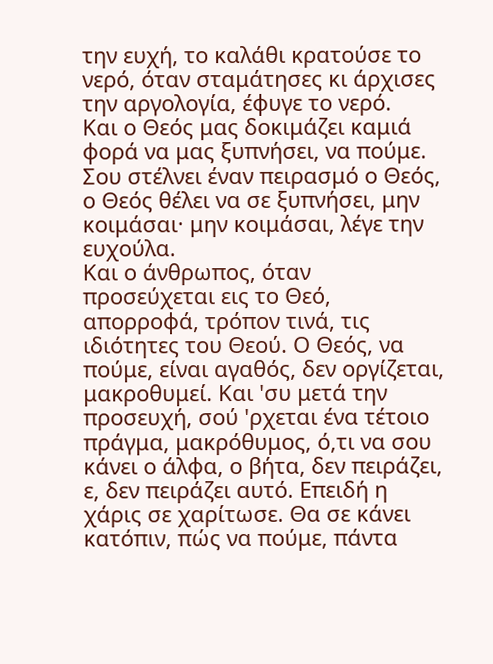την ευχή, το καλάθι κρατούσε το νερό, όταν σταμάτησες κι άρχισες την αργολογία, έφυγε το νερό.
Και ο Θεός μας δοκιμάζει καμιά φορά να μας ξυπνήσει, να πούμε. Σου στέλνει έναν πειρασμό ο Θεός, ο Θεός θέλει να σε ξυπνήσει, μην κοιμάσαι· μην κοιμάσαι, λέγε την ευχούλα.
Και ο άνθρωπος, όταν προσεύχεται εις το Θεό, απορροφά, τρόπον τινά, τις ιδιότητες του Θεού. Ο Θεός, να πούμε, είναι αγαθός, δεν οργίζεται, μακροθυμεί. Και 'συ μετά την προσευχή, σού 'ρχεται ένα τέτοιο πράγμα, μακρόθυμος, ό,τι να σου κάνει ο άλφα, ο βήτα, δεν πειράζει, ε, δεν πειράζει αυτό. Επειδή η χάρις σε χαρίτωσε. Θα σε κάνει κατόπιν, πώς να πούμε, πάντα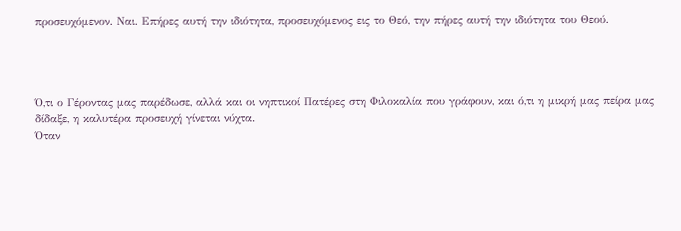προσευχόμενον. Ναι. Επήρες αυτή την ιδιότητα, προσευχόμενος εις το Θεό, την πήρες αυτή την ιδιότητα του Θεού.




Ό,τι ο Γέροντας μας παρέδωσε, αλλά και οι νηπτικοί Πατέρες στη Φιλοκαλία που γράφουν, και ό,τι η μικρή μας πείρα μας δίδαξε, η καλυτέρα προσευχή γίνεται νύχτα.
Όταν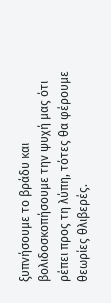ξυπνήσουμε το βράδυ και βολιδοσκοπήσουμε την ψυχή μας ότι ρέπει προς τη λύπη, τότες θα φέρουμε θεωρίες θλιβερές.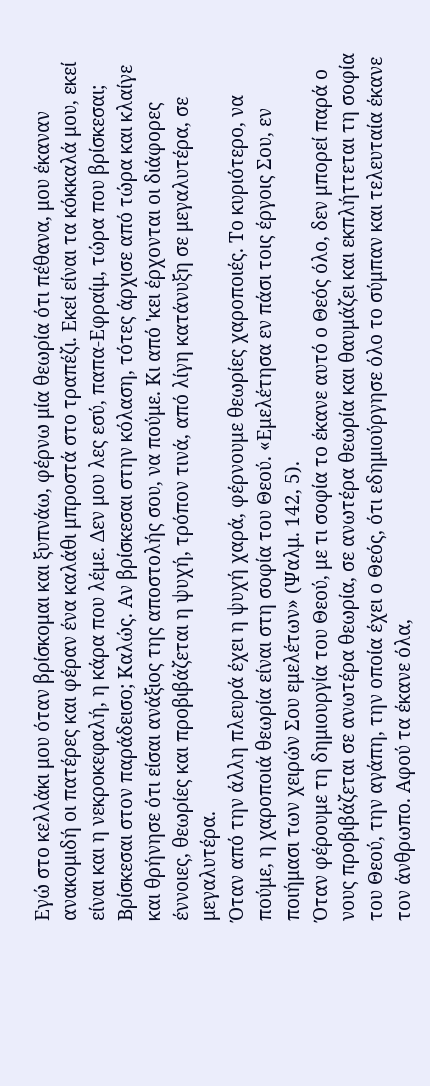Εγώ στο κελλάκι μου όταν βρίσκομαι και ξυπνάω, φέρνω μία θεωρία ότι πέθανα, μου έκαναν ανακομιδή οι πατέρες και φέραν ένα καλάθι μπροστά στο τραπέζι. Εκεί είναι τα κόκκαλά μου, εκεί είναι και η νεκροκεφαλή, η κάρα που λέμε. Δεν μου λες εσύ, παπα-Εφραίμ, τώρα που βρίσκεσαι; Βρίσκεσαι στον παράδεισο; Καλώς. Αν βρίσκεσαι στην κόλαση, τότες άρχισε από τώρα και κλαίγε και θρήνησε ότι είσαι ανάξιος της αποστολής σου, να πούμε. Κι από 'κει έρχονται οι διάφορες έννοιες, θεωρίες και προβιβάζεται η ψυχή, τρόπον τινά, από λίγη κατάνυξη σε μεγαλυτέρα, σε μεγαλυτέρα.
Όταν από την άλλη πλευρά έχει η ψυχή χαρά, φέρνουμε θεωρίες χαροποιές. Το κυριότερο, να πούμε, η χαροποιά θεωρία είναι στη σοφία του Θεού. «Εμελέτησα εν πάσι τοις έργοις Σου, εν ποιήμασι των χειρών Σου εμελέτων» (Ψαλμ. 142, 5).
Όταν φέρουμε τη δημιουργία του Θεού, με τι σοφία το έκανε αυτό ο Θεός όλο, δεν μπορεί παρά ο νους προβιβάζεται σε ανωτέρα θεωρία, σε ανωτέρα θεωρία και θαυμάζει και εκπλήττεται τη σοφία του Θεού, την αγάπη, την οποία έχει ο Θεός, ότι εδημιούργησε όλο το σύμπαν και τελευταία έκανε τον άνθρωπο. Αφού τα έκανε όλα,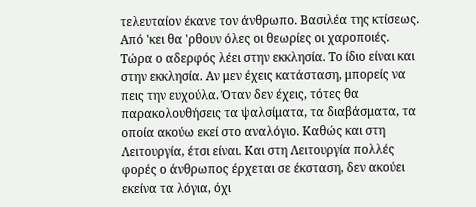τελευταίον έκανε τον άνθρωπο. Βασιλέα της κτίσεως. Από 'κει θα 'ρθουν όλες οι θεωρίες οι χαροποιές.
Τώρα ο αδερφός λέει στην εκκλησία. Το ίδιο είναι και στην εκκλησία. Αν μεν έχεις κατάσταση, μπορείς να πεις την ευχούλα. Όταν δεν έχεις, τότες θα παρακολουθήσεις τα ψαλσίματα, τα διαβάσματα, τα οποία ακούω εκεί στο αναλόγιο. Καθώς και στη Λειτουργία, έτσι είναι. Και στη Λειτουργία πολλές φορές ο άνθρωπος έρχεται σε έκσταση, δεν ακούει εκείνα τα λόγια, όχι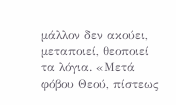μάλλον δεν ακούει, μεταποιεί, θεοποιεί τα λόγια. «Μετά φόβου Θεού, πίστεως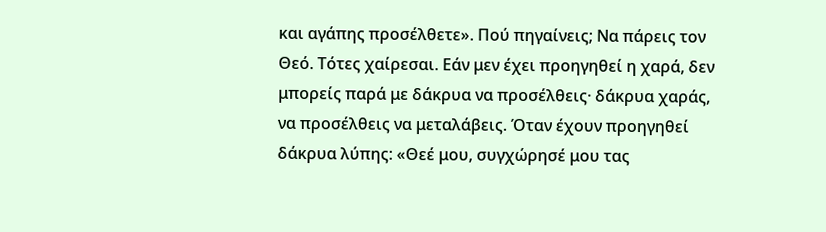και αγάπης προσέλθετε». Πού πηγαίνεις; Να πάρεις τον Θεό. Τότες χαίρεσαι. Εάν μεν έχει προηγηθεί η χαρά, δεν μπορείς παρά με δάκρυα να προσέλθεις· δάκρυα χαράς, να προσέλθεις να μεταλάβεις. Όταν έχουν προηγηθεί δάκρυα λύπης: «Θεέ μου, συγχώρησέ μου τας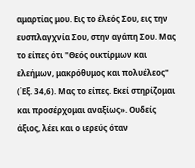αμαρτίας μου. Εις το έλεός Σου, εις την ευσπλαγχνία Σου, στην αγάπη Σου. Μας το είπες ότι "Θεός οικτίρμων και ελεήμων, μακρόθυμος και πολυέλεος" (Έξ. 34,6). Μας το είπες. Εκεί στηρίζομαι και προσέρχομαι αναξίως». Ουδείς άξιος, λέει και ο ιερεύς όταν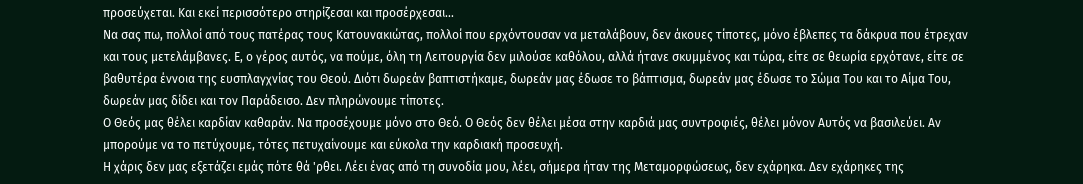προσεύχεται. Και εκεί περισσότερο στηρίζεσαι και προσέρχεσαι...
Να σας πω, πολλοί από τους πατέρας τους Κατουνακιώτας, πολλοί που ερχόντουσαν να μεταλάβουν, δεν άκουες τίποτες, μόνο έβλεπες τα δάκρυα που έτρεχαν και τους μετελάμβανες. Ε, ο γέρος αυτός, να πούμε, όλη τη Λειτουργία δεν μιλούσε καθόλου, αλλά ήτανε σκυμμένος και τώρα, είτε σε θεωρία ερχότανε, είτε σε βαθυτέρα έννοια της ευσπλαγχνίας του Θεού. Διότι δωρεάν βαπτιστήκαμε, δωρεάν μας έδωσε το βάπτισμα, δωρεάν μας έδωσε το Σώμα Του και το Αίμα Του, δωρεάν μας δίδει και τον Παράδεισο. Δεν πληρώνουμε τίποτες.
Ο Θεός μας θέλει καρδίαν καθαράν. Να προσέχουμε μόνο στο Θεό. Ο Θεός δεν θέλει μέσα στην καρδιά μας συντροφιές, θέλει μόνον Αυτός να βασιλεύει. Αν μπορούμε να το πετύχουμε, τότες πετυχαίνουμε και εύκολα την καρδιακή προσευχή.
Η χάρις δεν μας εξετάζει εμάς πότε θά 'ρθει. Λέει ένας από τη συνοδία μου, λέει, σήμερα ήταν της Μεταμορφώσεως, δεν εχάρηκα. Δεν εχάρηκες της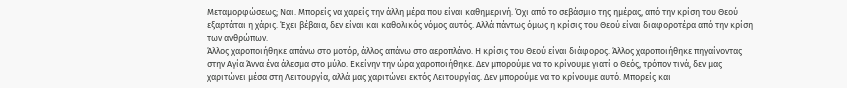Μεταμορφώσεως; Ναι. Μπορείς να χαρείς την άλλη μέρα που είναι καθημερινή. Όχι από το σεβάσμιο της ημέρας, από την κρίση του Θεού εξαρτάται η χάρις. Έχει βέβαια, δεν είναι και καθολικός νόμος αυτός. Αλλά πάντως όμως η κρίσις του Θεού είναι διαφοροτέρα από την κρίση των ανθρώπων.
Άλλος χαροποιήθηκε απάνω στο μοτόρ, άλλος απάνω στο αεροπλάνο. Η κρίσις του Θεού είναι διάφορος. Άλλος χαροποιήθηκε πηγαίνοντας στην Αγία Άννα ένα άλεσμα στο μύλο. Εκείνην την ώρα χαροποιήθηκε. Δεν μπορούμε να το κρίνουμε γιατί ο Θεός, τρόπον τινά, δεν μας χαριτώνει μέσα στη Λειτουργία, αλλά μας χαριτώνει εκτός Λειτουργίας. Δεν μπορούμε να το κρίνουμε αυτό. Μπορείς και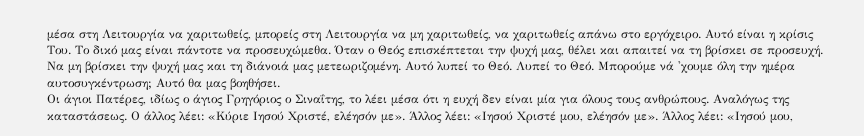μέσα στη Λειτουργία να χαριτωθείς, μπορείς στη Λειτουργία να μη χαριτωθείς, να χαριτωθείς απάνω στο εργόχειρο. Αυτό είναι η κρίσις Του. Το δικό μας είναι πάντοτε να προσευχώμεθα. Όταν ο Θεός επισκέπτεται την ψυχή μας, θέλει και απαιτεί να τη βρίσκει σε προσευχή. Να μη βρίσκει την ψυχή μας και τη διάνοιά μας μετεωριζομένη. Αυτό λυπεί το Θεό. Λυπεί το Θεό. Μπορούμε νά 'χουμε όλη την ημέρα αυτοσυγκέντρωση; Αυτό θα μας βοηθήσει.
Οι άγιοι Πατέρες, ιδίως ο άγιος Γρηγόριος ο Σιναΐτης, το λέει μέσα ότι η ευχή δεν είναι μία για όλους τους ανθρώπους. Αναλόγως της καταστάσεως. Ο άλλος λέει: «Κύριε Ιησού Χριστέ, ελέησόν με». Άλλος λέει: «Ιησού Χριστέ μου, ελέησόν με». Άλλος λέει: «Ιησού μου,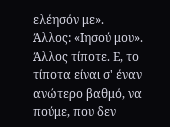ελέησόν με». Άλλος: «Ιησού μου». Άλλος τίποτε. Ε, το τίποτα είναι σ' έναν ανώτερο βαθμό, να πούμε, που δεν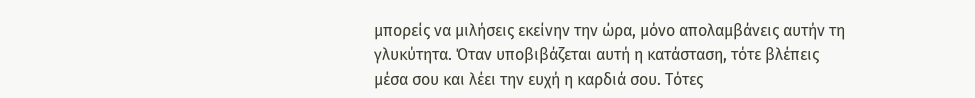μπορείς να μιλήσεις εκείνην την ώρα, μόνο απολαμβάνεις αυτήν τη γλυκύτητα. Όταν υποβιβάζεται αυτή η κατάσταση, τότε βλέπεις μέσα σου και λέει την ευχή η καρδιά σου. Τότες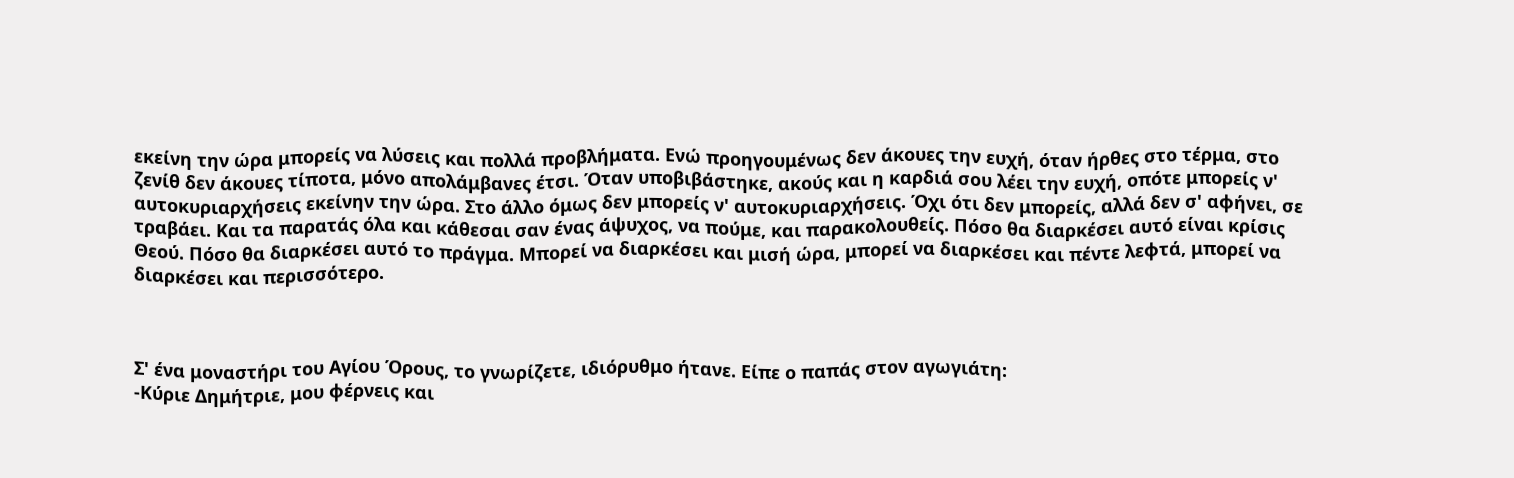εκείνη την ώρα μπορείς να λύσεις και πολλά προβλήματα. Ενώ προηγουμένως δεν άκουες την ευχή, όταν ήρθες στο τέρμα, στο ζενίθ δεν άκουες τίποτα, μόνο απολάμβανες έτσι. Όταν υποβιβάστηκε, ακούς και η καρδιά σου λέει την ευχή, οπότε μπορείς ν' αυτοκυριαρχήσεις εκείνην την ώρα. Στο άλλο όμως δεν μπορείς ν' αυτοκυριαρχήσεις. Όχι ότι δεν μπορείς, αλλά δεν σ' αφήνει, σε τραβάει. Και τα παρατάς όλα και κάθεσαι σαν ένας άψυχος, να πούμε, και παρακολουθείς. Πόσο θα διαρκέσει αυτό είναι κρίσις Θεού. Πόσο θα διαρκέσει αυτό το πράγμα. Μπορεί να διαρκέσει και μισή ώρα, μπορεί να διαρκέσει και πέντε λεφτά, μπορεί να διαρκέσει και περισσότερο.



Σ' ένα μοναστήρι του Αγίου Όρους, το γνωρίζετε, ιδιόρυθμο ήτανε. Είπε ο παπάς στον αγωγιάτη:
-Κύριε Δημήτριε, μου φέρνεις και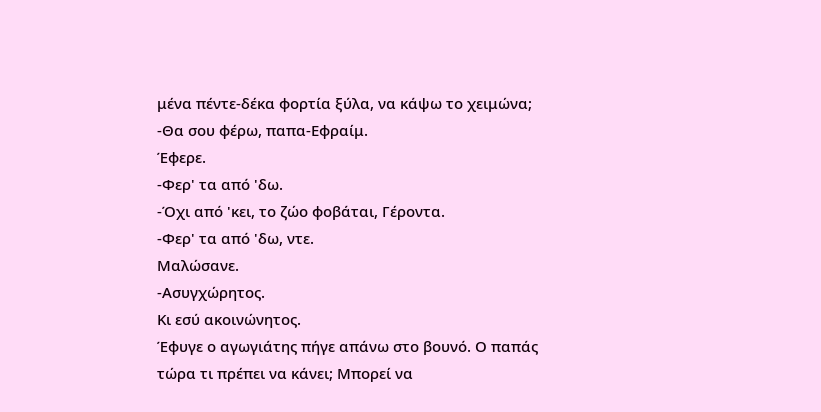μένα πέντε-δέκα φορτία ξύλα, να κάψω το χειμώνα;
-Θα σου φέρω, παπα-Εφραίμ.
Έφερε.
-Φερ' τα από 'δω.
-Όχι από 'κει, το ζώο φοβάται, Γέροντα.
-Φερ' τα από 'δω, ντε.
Μαλώσανε.
-Ασυγχώρητος.
Κι εσύ ακοινώνητος.
Έφυγε ο αγωγιάτης πήγε απάνω στο βουνό. Ο παπάς τώρα τι πρέπει να κάνει; Μπορεί να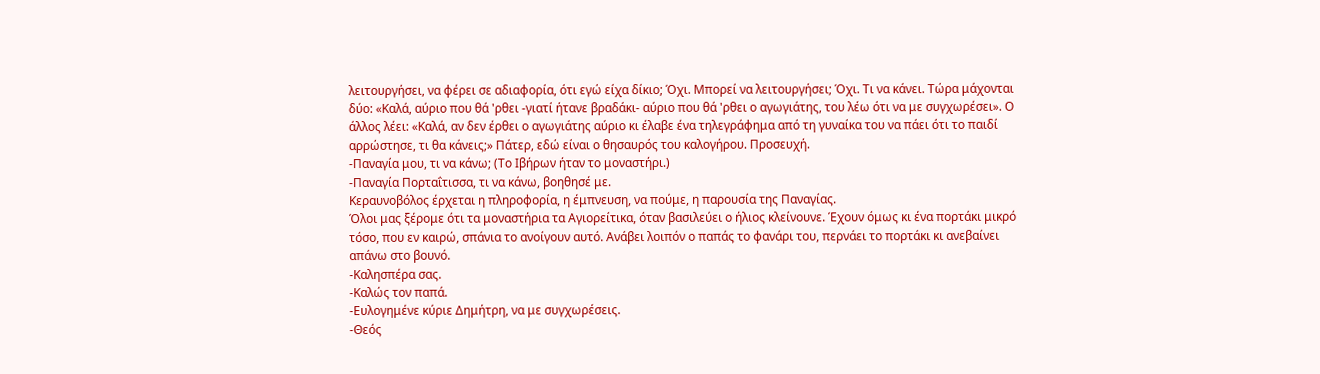λειτουργήσει, να φέρει σε αδιαφορία, ότι εγώ είχα δίκιο; Όχι. Μπορεί να λειτουργήσει; Όχι. Τι να κάνει. Τώρα μάχονται δύο: «Καλά, αύριο που θά 'ρθει -γιατί ήτανε βραδάκι- αύριο που θά 'ρθει ο αγωγιάτης, του λέω ότι να με συγχωρέσει». Ο άλλος λέει: «Καλά, αν δεν έρθει ο αγωγιάτης αύριο κι έλαβε ένα τηλεγράφημα από τη γυναίκα του να πάει ότι το παιδί αρρώστησε, τι θα κάνεις;» Πάτερ, εδώ είναι ο θησαυρός του καλογήρου. Προσευχή.
-Παναγία μου, τι να κάνω; (Το Ιβήρων ήταν το μοναστήρι.)
-Παναγία Πορταΐτισσα, τι να κάνω, βοηθησέ με.
Κεραυνοβόλος έρχεται η πληροφορία, η έμπνευση, να πούμε, η παρουσία της Παναγίας.
Όλοι μας ξέρομε ότι τα μοναστήρια τα Αγιορείτικα, όταν βασιλεύει ο ήλιος κλείνουνε. Έχουν όμως κι ένα πορτάκι μικρό τόσο, που εν καιρώ, σπάνια το ανοίγουν αυτό. Ανάβει λοιπόν ο παπάς το φανάρι του, περνάει το πορτάκι κι ανεβαίνει απάνω στο βουνό.
-Καλησπέρα σας.
-Καλώς τον παπά.
-Ευλογημένε κύριε Δημήτρη, να με συγχωρέσεις.
-Θεός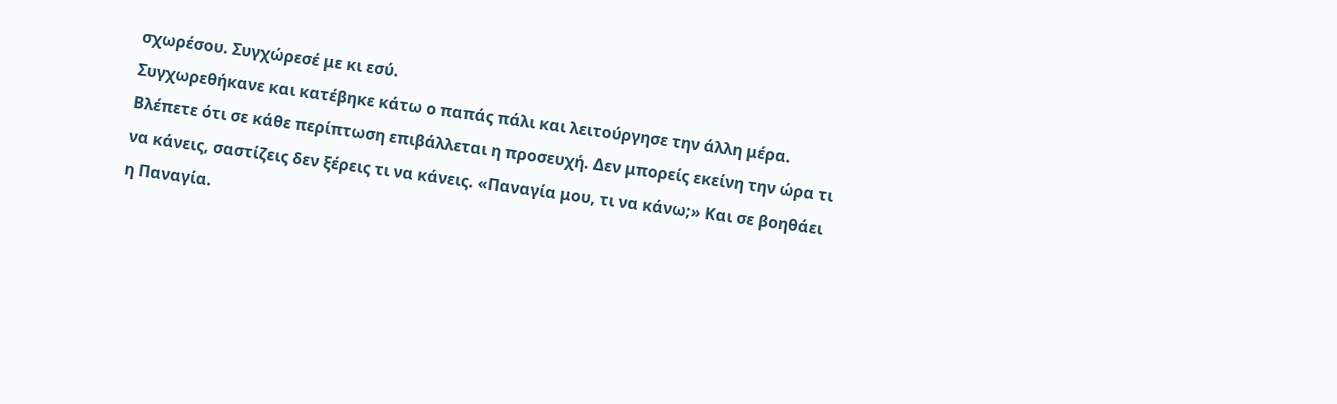σχωρέσου. Συγχώρεσέ με κι εσύ.
Συγχωρεθήκανε και κατέβηκε κάτω ο παπάς πάλι και λειτούργησε την άλλη μέρα. Βλέπετε ότι σε κάθε περίπτωση επιβάλλεται η προσευχή. Δεν μπορείς εκείνη την ώρα τι να κάνεις, σαστίζεις δεν ξέρεις τι να κάνεις. «Παναγία μου, τι να κάνω;» Και σε βοηθάει η Παναγία.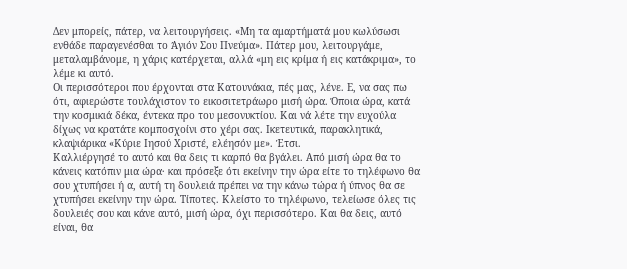Δεν μπορείς, πάτερ, να λειτουργήσεις. «Μη τα αμαρτήματά μου κωλύσωσι ενθάδε παραγενέσθαι το Άγιόν Σου Πνεύμα». Πάτερ μου, λειτουργάμε, μεταλαμβάνομε, η χάρις κατέρχεται, αλλά «μη εις κρίμα ή εις κατάκριμα», το λέμε κι αυτό.
Οι περισσότεροι που έρχονται στα Κατουνάκια, πές μας, λένε. Ε, να σας πω ότι, αφιερώστε τουλάχιστον το εικοσιτετράωρο μισή ώρα. Όποια ώρα, κατά την κοσμικιά δέκα, έντεκα προ του μεσονυκτίου. Και νά λέτε την ευχούλα δίχως να κρατάτε κομποσχοίνι στο χέρι σας. Ικετευτικά, παρακλητικά, κλαψιάρικα «Κύριε Ιησού Χριστέ, ελέησόν με». Έτσι.
Καλλιέργησέ το αυτό και θα δεις τι καρπό θα βγάλει. Από μισή ώρα θα το κάνεις κατόπιν μια ώρα· και πρόσεξε ότι εκείνην την ώρα είτε το τηλέφωνο θα σου χτυπήσει ή α, αυτή τη δουλειά πρέπει να την κάνω τώρα ή ύπνος θα σε χτυπήσει εκείνην την ώρα. Τίποτες. Κλείστο το τηλέφωνο, τελείωσε όλες τις δουλειές σου και κάνε αυτό, μισή ώρα, όχι περισσότερο. Και θα δεις, αυτό είναι, θα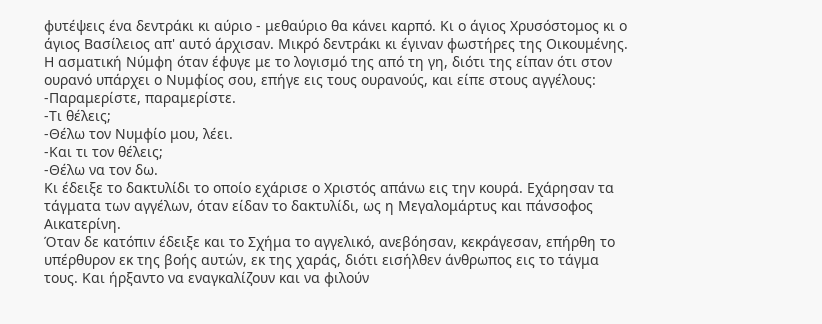φυτέψεις ένα δεντράκι κι αύριο - μεθαύριο θα κάνει καρπό. Κι ο άγιος Χρυσόστομος κι ο άγιος Βασίλειος απ' αυτό άρχισαν. Μικρό δεντράκι κι έγιναν φωστήρες της Οικουμένης.
Η ασματική Νύμφη όταν έφυγε με το λογισμό της από τη γη, διότι της είπαν ότι στον ουρανό υπάρχει ο Νυμφίος σου, επήγε εις τους ουρανούς, και είπε στους αγγέλους:
-Παραμερίστε, παραμερίστε.
-Τι θέλεις;
-Θέλω τον Νυμφίο μου, λέει.
-Και τι τον θέλεις;
-Θέλω να τον δω.
Κι έδειξε το δακτυλίδι το οποίο εχάρισε ο Χριστός απάνω εις την κουρά. Εχάρησαν τα τάγματα των αγγέλων, όταν είδαν το δακτυλίδι, ως η Μεγαλομάρτυς και πάνσοφος Αικατερίνη.
Όταν δε κατόπιν έδειξε και το Σχήμα το αγγελικό, ανεβόησαν, κεκράγεσαν, επήρθη το υπέρθυρον εκ της βοής αυτών, εκ της χαράς, διότι εισήλθεν άνθρωπος εις το τάγμα τους. Και ήρξαντο να εναγκαλίζουν και να φιλούν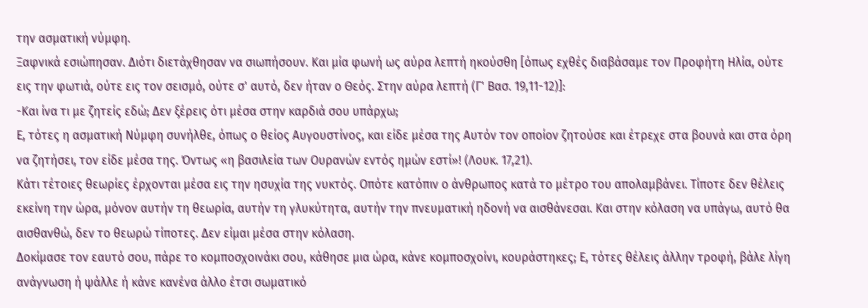την ασματική νύμφη.
Ξαφνικά εσιώπησαν. Διότι διετάχθησαν να σιωπήσουν. Και μία φωνή ως αύρα λεπτή ηκούσθη [όπως εχθές διαβάσαμε τον Προφήτη Ηλία, ούτε εις την φωτιά, ούτε εις τον σεισμό, ούτε σ' αυτό, δεν ήταν ο Θεός. Στην αύρα λεπτή (Γ' Βασ. 19,11-12)]:
-Και ίνα τι με ζητείς εδώ; Δεν ξέρεις ότι μέσα στην καρδιά σου υπάρχω;
Ε, τότες η ασματική Νύμφη συνήλθε, όπως ο θείος Αυγουστίνος, και είδε μέσα της Αυτόν τον οποίον ζητούσε και έτρεχε στα βουνά και στα όρη να ζητήσει, τον είδε μέσα της. Όντως «η βασιλεία των Ουρανών εντός ημών εστί»! (Λουκ. 17,21).
Κάτι τέτοιες θεωρίες έρχονται μέσα εις την ησυχία της νυκτός. Οπότε κατόπιν ο άνθρωπος κατά το μέτρο του απολαμβάνει. Τίποτε δεν θέλεις εκείνη την ώρα, μόνον αυτήν τη θεωρία, αυτήν τη γλυκύτητα, αυτήν την πνευματική ηδονή να αισθάνεσαι. Και στην κόλαση να υπάγω, αυτό θα αισθανθώ, δεν το θεωρώ τίποτες. Δεν είμαι μέσα στην κόλαση.
Δοκίμασε τον εαυτό σου, πάρε το κομποσχοινάκι σου, κάθησε μια ώρα, κάνε κομποσχοίνι, κουράστηκες; Ε, τότες θέλεις άλλην τροφή, βάλε λίγη ανάγνωση ή ψάλλε ή κάνε κανένα άλλο έτσι σωματικό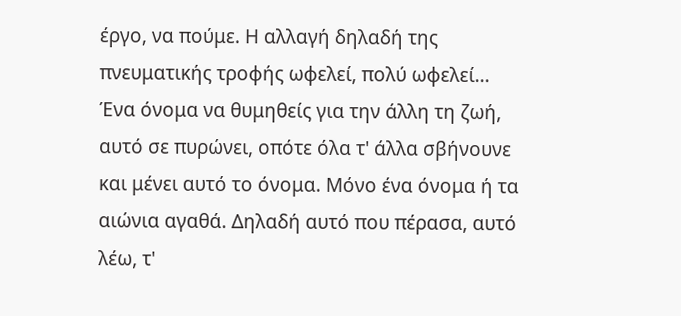έργο, να πούμε. Η αλλαγή δηλαδή της πνευματικής τροφής ωφελεί, πολύ ωφελεί...
Ένα όνομα να θυμηθείς για την άλλη τη ζωή, αυτό σε πυρώνει, οπότε όλα τ' άλλα σβήνουνε και μένει αυτό το όνομα. Μόνο ένα όνομα ή τα αιώνια αγαθά. Δηλαδή αυτό που πέρασα, αυτό λέω, τ'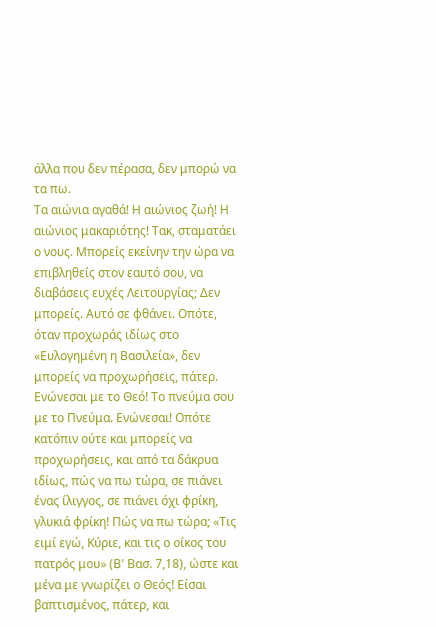άλλα που δεν πέρασα, δεν μπορώ να τα πω.
Τα αιώνια αγαθά! Η αιώνιος ζωή! Η αιώνιος μακαριότης! Τακ, σταματάει ο νους. Μπορείς εκείνην την ώρα να επιβληθείς στον εαυτό σου, να διαβάσεις ευχές Λειτουργίας; Δεν μπορείς. Αυτό σε φθάνει. Οπότε, όταν προχωράς ιδίως στο «Ευλογημένη η Βασιλεία», δεν μπορείς να προχωρήσεις, πάτερ. Ενώνεσαι με το Θεό! Το πνεύμα σου με το Πνεύμα. Ενώνεσαι! Οπότε κατόπιν ούτε και μπορείς να προχωρήσεις, και από τα δάκρυα ιδίως, πώς να πω τώρα, σε πιάνει ένας ίλιγγος, σε πιάνει όχι φρίκη, γλυκιά φρίκη! Πώς να πω τώρα; «Τις ειμί εγώ, Κύριε, και τις ο οίκος του πατρός μου» (Β' Βασ. 7,18), ώστε και μένα με γνωρίζει ο Θεός! Είσαι βαπτισμένος, πάτερ, και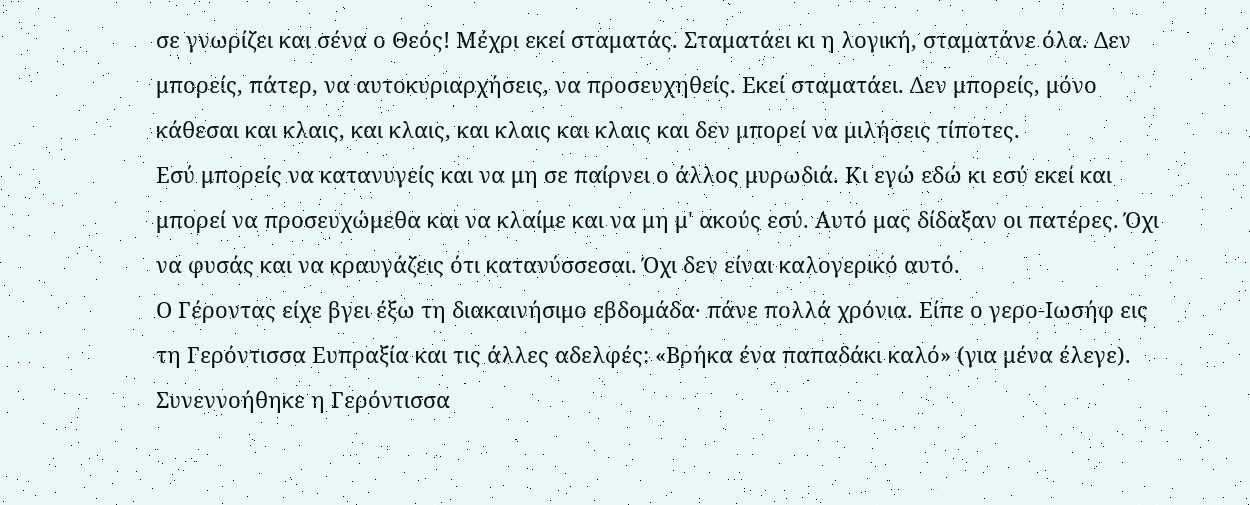σε γνωρίζει και σένα ο Θεός! Μέχρι εκεί σταματάς. Σταματάει κι η λογική, σταματάνε όλα. Δεν μπορείς, πάτερ, να αυτοκυριαρχήσεις, να προσευχηθείς. Εκεί σταματάει. Δεν μπορείς, μόνο κάθεσαι και κλαις, και κλαις, και κλαις και κλαις και δεν μπορεί να μιλήσεις τίποτες.
Εσύ μπορείς να κατανυγείς και να μη σε παίρνει ο άλλος μυρωδιά. Κι εγώ εδώ κι εσύ εκεί και μπορεί να προσευχώμεθα και να κλαίμε και να μη μ' ακούς εσύ. Αυτό μας δίδαξαν οι πατέρες. Όχι να φυσάς και να κραυγάζεις ότι κατανύσσεσαι. Όχι δεν είναι καλογερικό αυτό.
Ο Γέροντας είχε βγει έξω τη διακαινήσιμο εβδομάδα· πάνε πολλά χρόνια. Είπε ο γερο-Ιωσήφ εις τη Γερόντισσα Ευπραξία και τις άλλες αδελφές: «Βρήκα ένα παπαδάκι καλό» (για μένα έλεγε). Συνεννοήθηκε η Γερόντισσα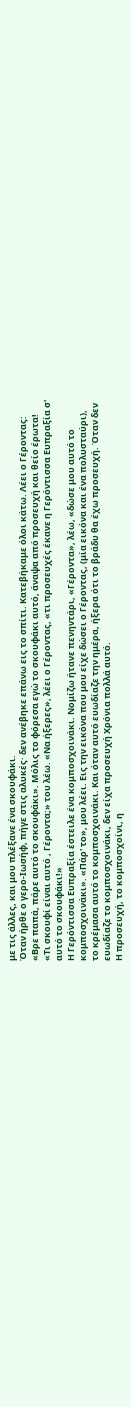με τις άλλες, και μου πλέξανε ένα σκουφάκι.
Όταν ήρθε ο γερο-Ιωσήφ, πήγε στις αλυκές· δεν ανέβηκε επάνω εις το σπίτι. Κατεβήκαμε όλοι κάτω. Λέει ο Γέροντας: «Βρε παπά, πάρε αυτό το σκουφάκι». Μόλις το φόρεσα εγώ το σκουφάκι αυτό, άναψα από προσευχή και θείο έρωτα! «Τι σκουφί είναι αυτό , Γέροντα;» του λέω. «Να ήξερες», λέει ο Γέροντας, «τι προσευχές έκανε η Γερόντισσα Ευπραξία σ' αυτό το σκουφάκι!»
Η Γερόντισσα Ευπραξία έστειλε ένα κομποσχοινάκι. Νομίζω ήτανε πενηντάρι, «Γέροντα», λέω, «δώσε μου αυτό το κομποσχοινάκι». «Πάρ' το», μου λέει. Εις την εικόνα που μου είχε δώσει ο Γέροντας, (μία εικόνα και ένα πολυσταύρι), το κρέμασα αυτό το κομποσχοινάκι. Και όταν αυτό ευωδίαζε την ημέρα, ήξερα ότι το βράδυ θα έχω προσευχή. Όταν δεν ευωδίαζε το κομποσχοινάκι, δεν είχα προσευχή Χρόνια πολλά αυτό.
Η προσευχή, το κομποσχοίνι, η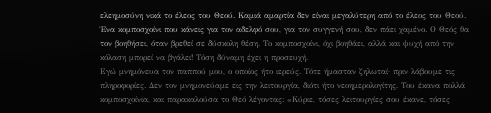ελεημοσύνη νικά το έλεος του Θεού. Καμιά αμαρτία δεν είναι μεγαλύτερη από το έλεος του Θεού.
Ένα κομποσχοίνι που κάνεις για τον αδελφό σου, για τον συγγενή σου, δεν πάει χαμένο. Ο Θεός θα τον βοηθήσει, όταν βρεθεί σε δύσκολη θέση. Το κομποσχοίνι, όχι βοηθάει, αλλά και ψυχή από την κόλαση μπορεί να βγάλει! Τόση δύναμη έχει η προσευχή.
Εγώ μνημόνευα τον παππού μου, ο οποίος ήτο ιερεύς. Τότε ήμασταν ζηλωταί· πριν λάβουμε τις πληροφορίες. Δεν τον μνημονεύαμε εις την λειτουργία, διότι ήτο νεοημερολογίτης. Του έκανα πολλά κομποσχοίνια, και παρακαλούσα το Θεό λέγοντας: «Κύριε, τόσες λειτουργίες σου έκανε, τόσες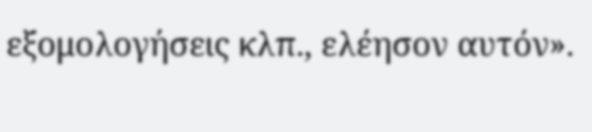εξομολογήσεις κλπ., ελέησον αυτόν».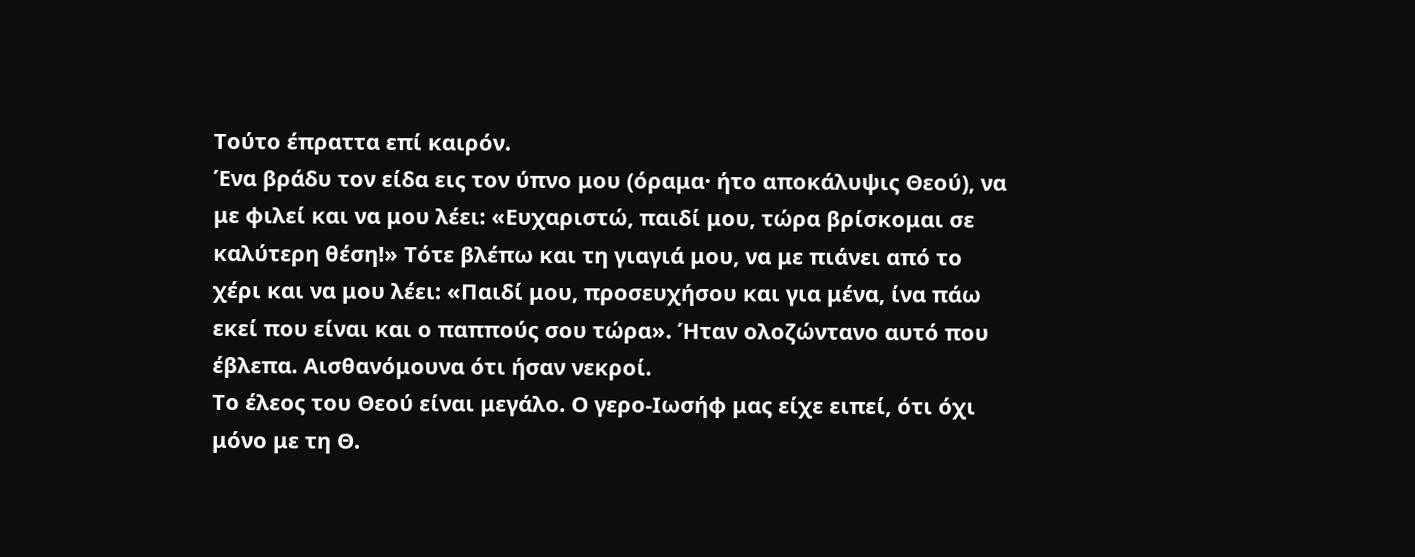Τούτο έπραττα επί καιρόν.
Ένα βράδυ τον είδα εις τον ύπνο μου (όραμα· ήτο αποκάλυψις Θεού), να με φιλεί και να μου λέει: «Ευχαριστώ, παιδί μου, τώρα βρίσκομαι σε καλύτερη θέση!» Τότε βλέπω και τη γιαγιά μου, να με πιάνει από το χέρι και να μου λέει: «Παιδί μου, προσευχήσου και για μένα, ίνα πάω εκεί που είναι και ο παππούς σου τώρα». Ήταν ολοζώντανο αυτό που έβλεπα. Αισθανόμουνα ότι ήσαν νεκροί.
Το έλεος του Θεού είναι μεγάλο. Ο γερο-Ιωσήφ μας είχε ειπεί, ότι όχι μόνο με τη Θ.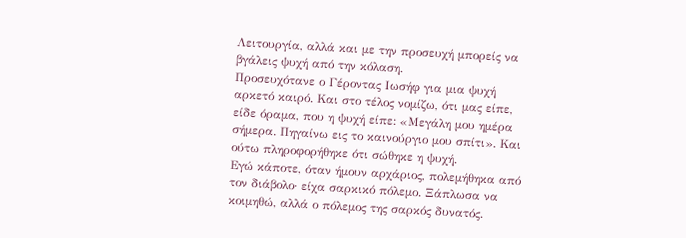Λειτουργία, αλλά και με την προσευχή μπορείς να βγάλεις ψυχή από την κόλαση.
Προσευχότανε ο Γέροντας Ιωσήφ για μια ψυχή αρκετό καιρό. Και στο τέλος νομίζω, ότι μας είπε, είδε όραμα, που η ψυχή είπε: «Μεγάλη μου ημέρα σήμερα. Πηγαίνω εις το καινούργιο μου σπίτι». Και ούτω πληροφορήθηκε ότι σώθηκε η ψυχή.
Εγώ κάποτε, όταν ήμουν αρχάριος, πολεμήθηκα από τον διάβολο· είχα σαρκικό πόλεμο. Ξάπλωσα να κοιμηθώ, αλλά ο πόλεμος της σαρκός δυνατός.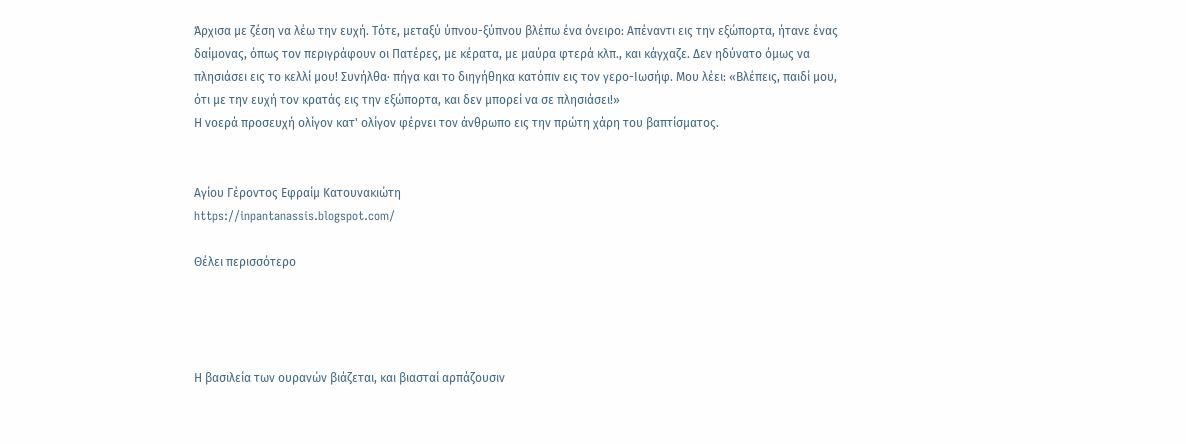Άρχισα με ζέση να λέω την ευχή. Τότε, μεταξύ ύπνου-ξύπνου βλέπω ένα όνειρο: Απέναντι εις την εξώπορτα, ήτανε ένας δαίμονας, όπως τον περιγράφουν οι Πατέρες, με κέρατα, με μαύρα φτερά κλπ., και κάγχαζε. Δεν ηδύνατο όμως να πλησιάσει εις το κελλί μου! Συνήλθα· πήγα και το διηγήθηκα κατόπιν εις τον γερο-Ιωσήφ. Μου λέει: «Βλέπεις, παιδί μου, ότι με την ευχή τον κρατάς εις την εξώπορτα, και δεν μπορεί να σε πλησιάσει!»
Η νοερά προσευχή ολίγον κατ' ολίγον φέρνει τον άνθρωπο εις την πρώτη χάρη του βαπτίσματος.


Αγίου Γέροντος Εφραίμ Κατουνακιώτη
https://inpantanassis.blogspot.com/

Θέλει περισσότερο




Η βασιλεία των ουρανών βιάζεται, και βιασταί αρπάζουσιν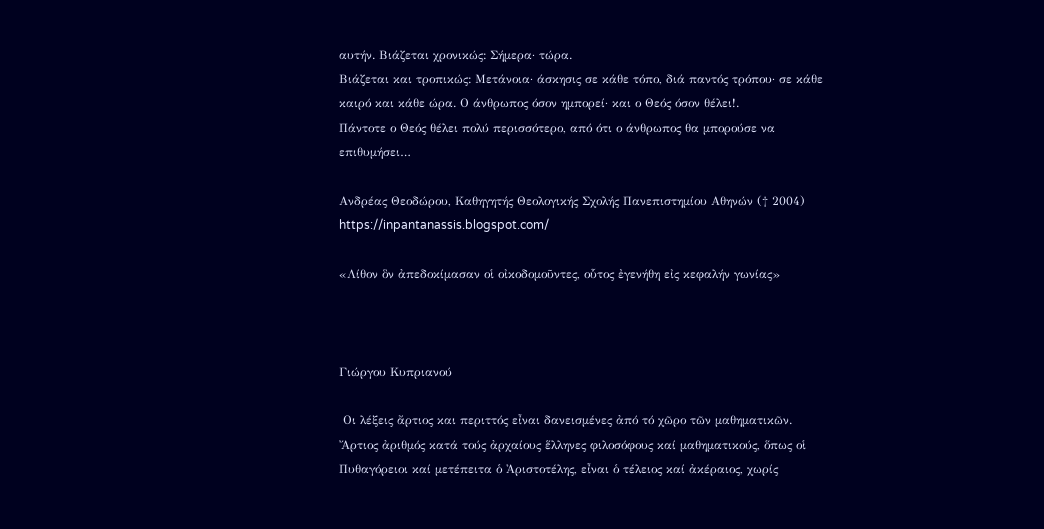αυτήν. Βιάζεται χρονικώς: Σήμερα· τώρα.
Βιάζεται και τροπικώς: Μετάνοια· άσκησις σε κάθε τόπο, διά παντός τρόπου· σε κάθε καιρό και κάθε ώρα. Ο άνθρωπος όσον ημπορεί· και ο Θεός όσον θέλει!.
Πάντοτε ο Θεός θέλει πολύ περισσότερο, από ότι ο άνθρωπος θα μπορούσε να επιθυμήσει…

Ανδρέας Θεοδώρου, Καθηγητής Θεολογικής Σχολής Πανεπιστημίου Αθηνών († 2004)
https://inpantanassis.blogspot.com/

«Λίθον ὃν ἀπεδοκίμασαν οἱ οἰκοδομοῦντες, οὗτος ἐγενήθη εἰς κεφαλήν γωνίας»



Γιώργου Κυπριανού

 Οι λέξεις ἄρτιος και περιττός εἶναι δανεισμένες ἀπό τό χῶρο τῶν μαθηματικῶν. Ἄρτιος ἀριθμός κατά τούς ἀρχαίους ἕλληνες φιλοσόφους καί μαθηματικούς, ὅπως οἱ Πυθαγόρειοι καί μετέπειτα ὁ Ἀριστοτέλης, εἶναι ὁ τέλειος καί ἀκέραιος, χωρίς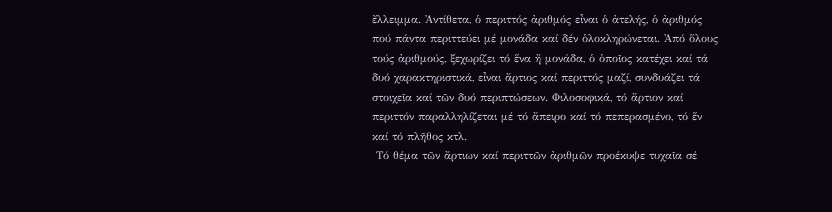ἔλλειμμα. Ἀντίθετα, ὁ περιττός ἀριθμός εἶναι ὁ ἀτελής, ὁ ἀριθμός πού πάντα περιττεύει μέ μονάδα καί δέν ὁλοκληρώνεται. Ἀπό ὅλους τούς ἀριθμούς, ξεχωρίζει τό ἕνα ἤ μονάδα, ὁ ὁποῖος κατέχει καί τά δυό χαρακτηριστικά, εἶναι ἄρτιος καί περιττός μαζί, συνδυάζει τά στοιχεῖα καί τῶν δυό περιπτώσεων. Φιλοσοφικά, τό ἄρτιον καί περιττόν παραλληλίζεται μέ τό ἄπειρο καί τό πεπερασμένο, τό ἕν καί τό πλῆθος κτλ.
 Τό θέμα τῶν ἄρτιων καί περιττῶν ἀριθμῶν προέκυψε τυχαῖα σέ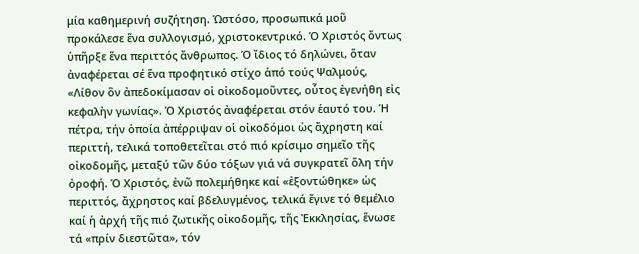μία καθημερινή συζήτηση. Ὡστόσο, προσωπικά μοῦ προκάλεσε ἕνα συλλογισμό, χριστοκεντρικό. Ὁ Χριστός ὄντως ὑπῆρξε ἕνα περιττός ἄνθρωπος. Ὁ ἴδιος τό δηλώνει, ὅταν ἀναφέρεται σέ ἕνα προφητικό στίχο ἀπό τούς Ψαλμούς, «Λίθον ὃν ἀπεδοκίμασαν οἱ οἰκοδομοῦντες, οὗτος ἐγενήθη εἰς κεφαλὴν γωνίας». Ὁ Χριστός ἀναφέρεται στόν ἑαυτό του. Ἡ πέτρα, τήν ὁποία ἀπέρριψαν οἱ οἰκοδόμοι ὡς ἄχρηστη καί περιττή, τελικά τοποθετεῖται στό πιό κρίσιμο σημεῖο τῆς οἰκοδομῆς, μεταξύ τῶν δύο τόξων γιά νά συγκρατεῖ ὅλη τήν ὀροφή. Ὁ Χριστός, ἐνῶ πολεμήθηκε καί «ἐξοντώθηκε» ὡς περιττός, ἄχρηστος καί βδελυγμένος, τελικά ἔγινε τό θεμέλιο καί ἡ ἀρχή τῆς πιό ζωτικῆς οἰκοδομῆς, τῆς Ἐκκλησίας, ἕνωσε τά «πρίν διεστῶτα», τόν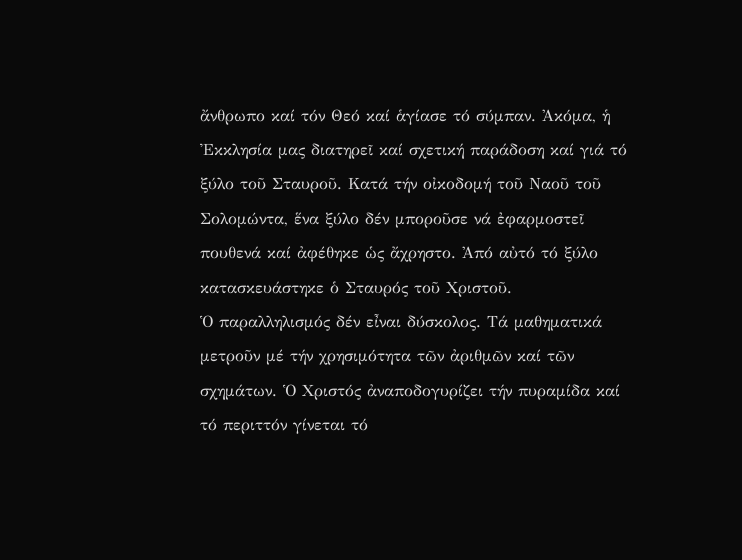ἄνθρωπο καί τόν Θεό καί ἁγίασε τό σύμπαν. Ἀκόμα, ἡ Ἐκκλησία μας διατηρεῖ καί σχετική παράδοση καί γιά τό ξύλο τοῦ Σταυροῦ. Κατά τήν οἰκοδομή τοῦ Ναοῦ τοῦ Σολομώντα, ἕνα ξύλο δέν μποροῦσε νά ἐφαρμοστεῖ πουθενά καί ἀφέθηκε ὡς ἄχρηστο. Ἀπό αὐτό τό ξύλο κατασκευάστηκε ὁ Σταυρός τοῦ Χριστοῦ.
Ὁ παραλληλισμός δέν εἶναι δύσκολος. Τά μαθηματικά μετροῦν μέ τήν χρησιμότητα τῶν ἀριθμῶν καί τῶν σχημάτων. Ὁ Χριστός ἀναποδογυρίζει τήν πυραμίδα καί τό περιττόν γίνεται τό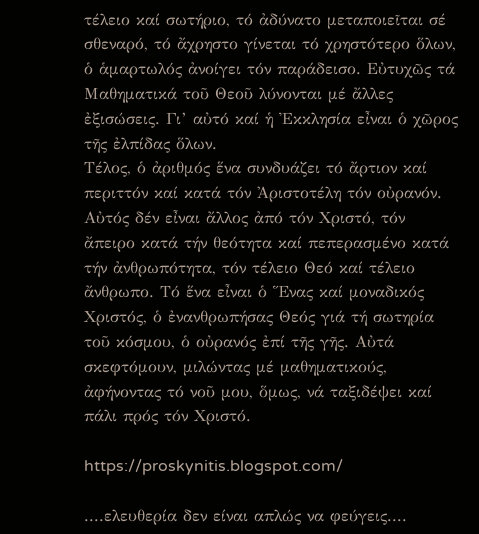τέλειο καί σωτήριο, τό ἀδύνατο μεταποιεῖται σέ σθεναρό, τό ἄχρηστο γίνεται τό χρηστότερο ὅλων, ὁ ἁμαρτωλός ἀνοίγει τόν παράδεισο. Εὐτυχῶς τά Μαθηματικά τοῦ Θεοῦ λύνονται μέ ἄλλες ἐξισώσεις. Γι’ αὐτό καί ἡ Ἐκκλησία εἶναι ὁ χῶρος τῆς ἐλπίδας ὅλων.
Τέλος, ὁ ἀριθμός ἕνα συνδυάζει τό ἄρτιον καί περιττόν καί κατά τόν Ἀριστοτέλη τόν οὐρανόν. Αὐτός δέν εἶναι ἄλλος ἀπό τόν Χριστό, τόν ἄπειρο κατά τήν θεότητα καί πεπερασμένο κατά τήν ἀνθρωπότητα, τόν τέλειο Θεό καί τέλειο ἄνθρωπο. Τό ἕνα εἶναι ὁ Ἕνας καί μοναδικός Χριστός, ὁ ἐνανθρωπήσας Θεός γιά τή σωτηρία τοῦ κόσμου, ὁ οὐρανός ἐπί τῆς γῆς. Αὐτά σκεφτόμουν, μιλώντας μέ μαθηματικούς, ἀφήνοντας τό νοῦ μου, ὅμως, νά ταξιδέψει καί πάλι πρός τόν Χριστό.

https://proskynitis.blogspot.com/

....ελευθερία δεν είναι απλώς να φεύγεις....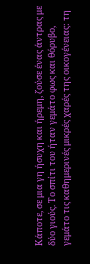Κάποτε, σε μια γη ήσυχη και ήρεμη, ζούσε ένας άντρας με δύο γιούς. Το σπίτι του ήταν γεμάτο φως και θόρυβο, γεμάτο τις καθημερινές μικρές χαρές της οικογένειας: τη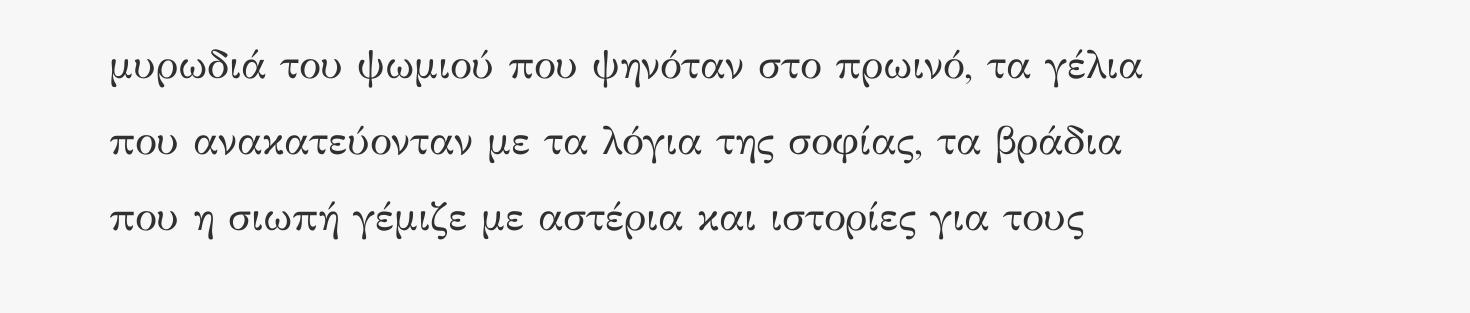μυρωδιά του ψωμιού που ψηνόταν στο πρωινό, τα γέλια που ανακατεύονταν με τα λόγια της σοφίας, τα βράδια που η σιωπή γέμιζε με αστέρια και ιστορίες για τους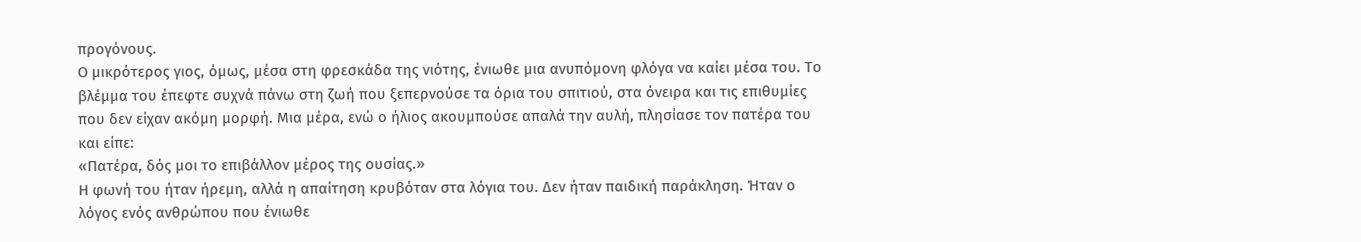προγόνους.
Ο μικρότερος γιος, όμως, μέσα στη φρεσκάδα της νιότης, ένιωθε μια ανυπόμονη φλόγα να καίει μέσα του. Το βλέμμα του έπεφτε συχνά πάνω στη ζωή που ξεπερνούσε τα όρια του σπιτιού, στα όνειρα και τις επιθυμίες που δεν είχαν ακόμη μορφή. Μια μέρα, ενώ ο ήλιος ακουμπούσε απαλά την αυλή, πλησίασε τον πατέρα του και είπε:
«Πατέρα, δός μοι το επιβάλλον μέρος της ουσίας.»
Η φωνή του ήταν ήρεμη, αλλά η απαίτηση κρυβόταν στα λόγια του. Δεν ήταν παιδική παράκληση. Ήταν ο λόγος ενός ανθρώπου που ένιωθε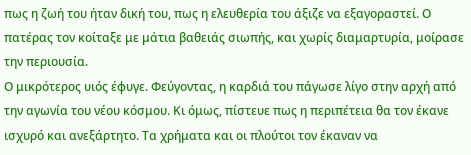πως η ζωή του ήταν δική του, πως η ελευθερία του άξιζε να εξαγοραστεί. Ο πατέρας τον κοίταξε με μάτια βαθειάς σιωπής, και χωρίς διαμαρτυρία, μοίρασε την περιουσία.
Ο μικρότερος υιός έφυγε. Φεύγοντας, η καρδιά του πάγωσε λίγο στην αρχή από την αγωνία του νέου κόσμου. Κι όμως, πίστευε πως η περιπέτεια θα τον έκανε ισχυρό και ανεξάρτητο. Τα χρήματα και οι πλούτοι τον έκαναν να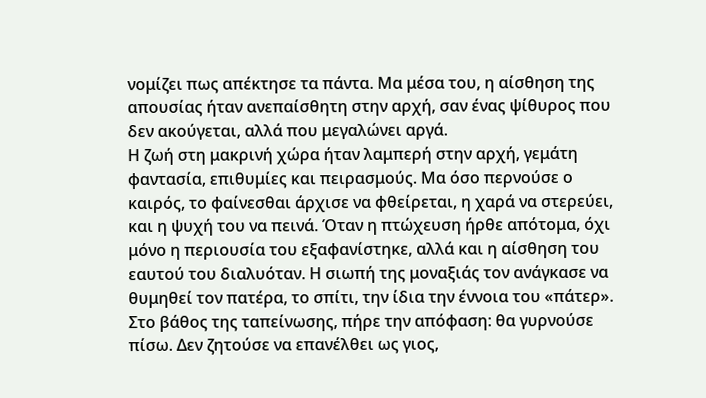νομίζει πως απέκτησε τα πάντα. Μα μέσα του, η αίσθηση της απουσίας ήταν ανεπαίσθητη στην αρχή, σαν ένας ψίθυρος που δεν ακούγεται, αλλά που μεγαλώνει αργά.
Η ζωή στη μακρινή χώρα ήταν λαμπερή στην αρχή, γεμάτη φαντασία, επιθυμίες και πειρασμούς. Μα όσο περνούσε ο καιρός, το φαίνεσθαι άρχισε να φθείρεται, η χαρά να στερεύει, και η ψυχή του να πεινά. Όταν η πτώχευση ήρθε απότομα, όχι μόνο η περιουσία του εξαφανίστηκε, αλλά και η αίσθηση του εαυτού του διαλυόταν. Η σιωπή της μοναξιάς τον ανάγκασε να θυμηθεί τον πατέρα, το σπίτι, την ίδια την έννοια του «πάτερ».
Στο βάθος της ταπείνωσης, πήρε την απόφαση: θα γυρνούσε πίσω. Δεν ζητούσε να επανέλθει ως γιος,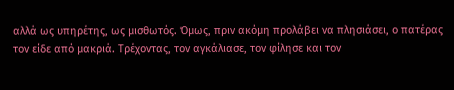αλλά ως υπηρέτης, ως μισθωτός. Όμως, πριν ακόμη προλάβει να πλησιάσει, ο πατέρας τον είδε από μακριά. Τρέχοντας, τον αγκάλιασε, τον φίλησε και τον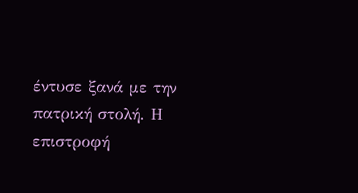έντυσε ξανά με την πατρική στολή. Η επιστροφή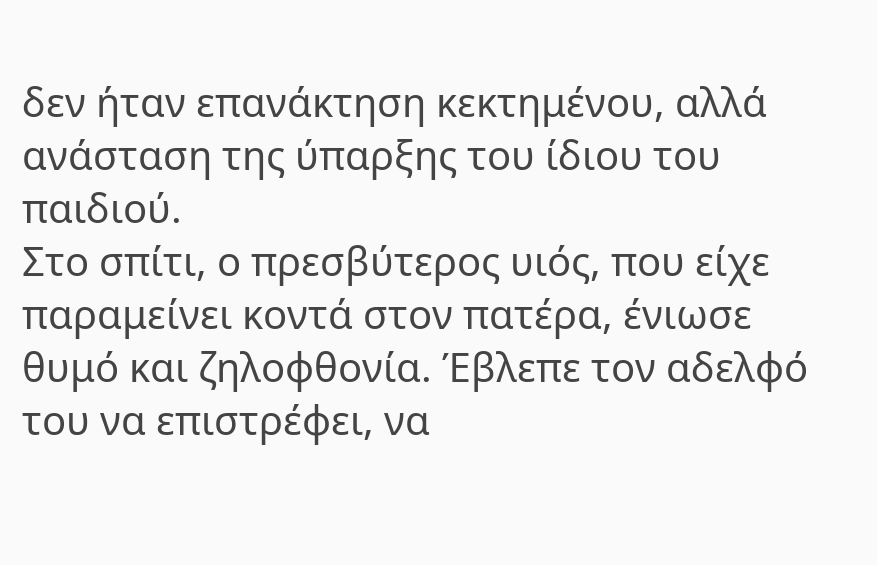δεν ήταν επανάκτηση κεκτημένου, αλλά ανάσταση της ύπαρξης του ίδιου του παιδιού.
Στο σπίτι, ο πρεσβύτερος υιός, που είχε παραμείνει κοντά στον πατέρα, ένιωσε θυμό και ζηλοφθονία. Έβλεπε τον αδελφό του να επιστρέφει, να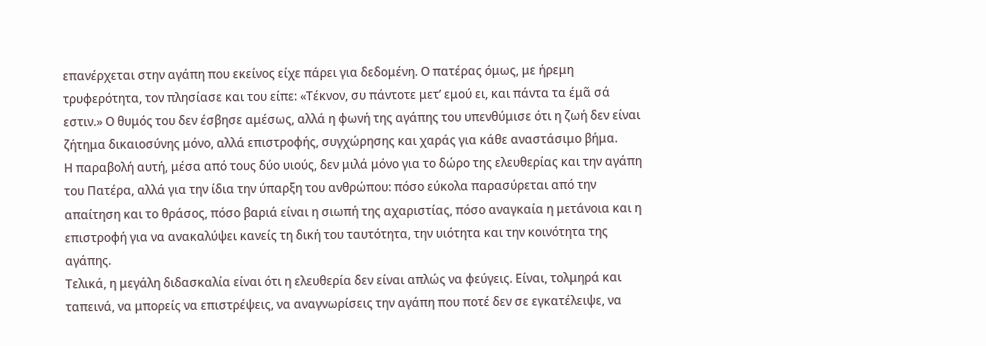επανέρχεται στην αγάπη που εκείνος είχε πάρει για δεδομένη. Ο πατέρας όμως, με ήρεμη τρυφερότητα, τον πλησίασε και του είπε: «Τέκνον, συ πάντοτε μετ’ εμού ει, και πάντα τα έμᾶ σά εστιν.» Ο θυμός του δεν έσβησε αμέσως, αλλά η φωνή της αγάπης του υπενθύμισε ότι η ζωή δεν είναι ζήτημα δικαιοσύνης μόνο, αλλά επιστροφής, συγχώρησης και χαράς για κάθε αναστάσιμο βήμα.
Η παραβολή αυτή, μέσα από τους δύο υιούς, δεν μιλά μόνο για το δώρο της ελευθερίας και την αγάπη του Πατέρα, αλλά για την ίδια την ύπαρξη του ανθρώπου: πόσο εύκολα παρασύρεται από την απαίτηση και το θράσος, πόσο βαριά είναι η σιωπή της αχαριστίας, πόσο αναγκαία η μετάνοια και η επιστροφή για να ανακαλύψει κανείς τη δική του ταυτότητα, την υιότητα και την κοινότητα της αγάπης.
Τελικά, η μεγάλη διδασκαλία είναι ότι η ελευθερία δεν είναι απλώς να φεύγεις. Είναι, τολμηρά και ταπεινά, να μπορείς να επιστρέψεις, να αναγνωρίσεις την αγάπη που ποτέ δεν σε εγκατέλειψε, να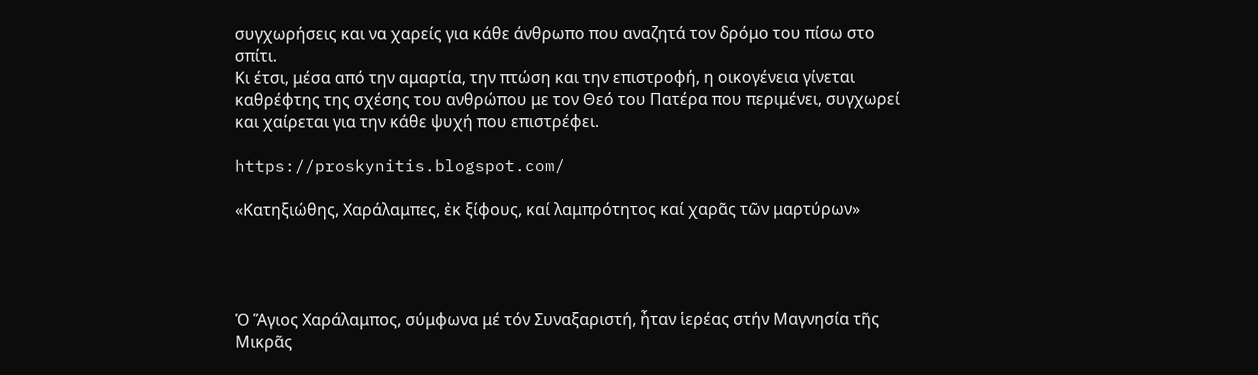συγχωρήσεις και να χαρείς για κάθε άνθρωπο που αναζητά τον δρόμο του πίσω στο σπίτι.
Κι έτσι, μέσα από την αμαρτία, την πτώση και την επιστροφή, η οικογένεια γίνεται καθρέφτης της σχέσης του ανθρώπου με τον Θεό του Πατέρα που περιμένει, συγχωρεί και χαίρεται για την κάθε ψυχή που επιστρέφει.

https://proskynitis.blogspot.com/

«Κατηξιώθης, Χαράλαμπες, ἐκ ξίφους, καί λαμπρότητος καί χαρᾶς τῶν μαρτύρων»




Ὁ Ἅγιος Χαράλαμπος, σύμφωνα μέ τόν Συναξαριστή, ἦταν ἱερέας στήν Μαγνησία τῆς Μικρᾶς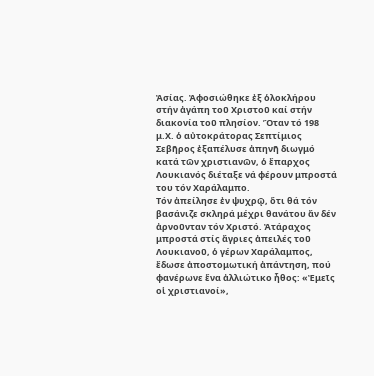Ἀσίας. Ἀφοσιώθηκε ἐξ ὁλοκλήρου στήν ἀγάπη τοῦ Χριστοῦ καί στήν διακονία τοῦ πλησίον. Ὅταν τό 198 μ.Χ. ὁ αὐτοκράτορας Σεπτίμιος Σεβῆρος ἐξαπέλυσε ἀπηνῆ διωγμό κατά τῶν χριστιανῶν, ὁ ἔπαρχος Λουκιανός διέταξε νά φέρουν μπροστά του τόν Χαράλαμπο.
Τόν ἀπείλησε ἐν ψυχρῷ, ὅτι θά τόν βασάνιζε σκληρά μέχρι θανάτου ἄν δέν ἀρνοῦνταν τόν Χριστό. Ἀτάραχος μπροστά στίς ἄγριες ἀπειλές τοῦ Λουκιανοῦ, ὁ γέρων Χαράλαμπος, ἔδωσε ἀποστομωτική ἀπάντηση, πού φανέρωνε ἕνα ἀλλιώτικο ἦθος: «Ἐμεῖς οἱ χριστιανοί»,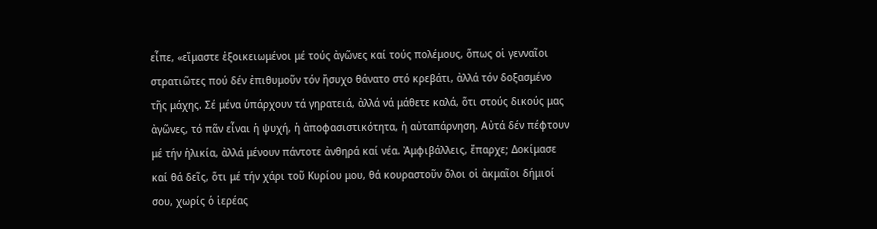εἶπε, «εἴμαστε ἐξοικειωμένοι μέ τούς ἀγῶνες καί τούς πολέμους, ὅπως οἱ γενναῖοι στρατιῶτες πού δέν ἐπιθυμοῦν τόν ἤσυχο θάνατο στό κρεβάτι, ἀλλά τόν δοξασμένο τῆς μάχης. Σέ μένα ὑπάρχουν τά γηρατειά, ἀλλά νά μάθετε καλά, ὅτι στούς δικούς μας ἀγῶνες, τό πᾶν εἶναι ἡ ψυχή, ἡ ἀποφασιστικότητα, ἡ αὐταπάρνηση. Αὐτά δέν πέφτουν μέ τήν ἡλικία, ἀλλά μένουν πάντοτε ἀνθηρά καί νέα. Ἀμφιβάλλεις, ἔπαρχε; Δοκίμασε καί θά δεῖς, ὅτι μέ τήν χάρι τοῦ Κυρίου μου, θά κουραστοῦν ὅλοι οἱ ἀκμαῖοι δήμιοί σου, χωρίς ὁ ἱερέας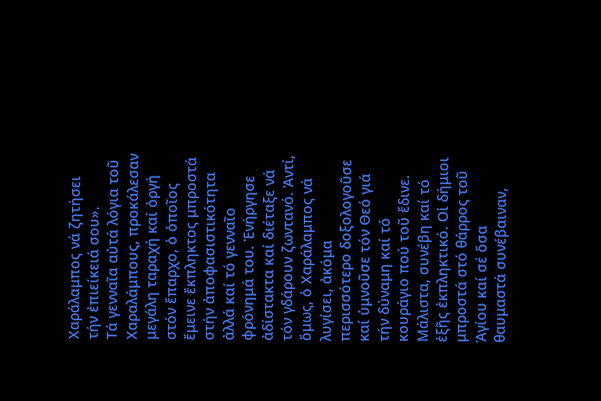Χαράλαμπος νά ζητήσει τήν ἐπιείκειά σου».
Τά γενναῖα αὐτά λόγια τοῦ Χαραλάμπους, προκάλεσαν μεγάλη ταραχή καί ὀργή στόν ἔπαρχο, ὁ ὁποῖος ἔμεινε ἔκπληκτος μπροστά στήν ἀποφασιστικότητα ἀλλά καί τό γενναῖο φρόνημά του. Ἐνήργησε ἀδίστακτα καί διέταξε νά τόν γδάρουν ζωντανό. Ἀντί, ὅμως, ὁ Χαράλαμπος νά λυγίσει, ἀκόμα περισσότερο δοξολογοῦσε καί ὑμνοῦσε τόν Θεό γιά τήν δύναμη καί τό κουράγιο πού τοῦ ἔδινε.
Μάλιστα, συνέβη καί τό ἑξῆς ἐκπληκτικό. Οἱ δήμιοι μπροστά στό θάρρος τοῦ Ἁγίου καί σέ ὅσα θαυμαστά συνέβαιναν,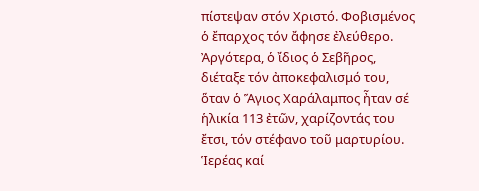πίστεψαν στόν Χριστό. Φοβισμένος ὁ ἔπαρχος τόν ἄφησε ἐλεύθερο. Ἀργότερα, ὁ ἴδιος ὁ Σεβῆρος, διέταξε τόν ἀποκεφαλισμό του, ὅταν ὁ Ἅγιος Χαράλαμπος ἦταν σέ ἡλικία 113 ἐτῶν, χαρίζοντάς του ἔτσι, τόν στέφανο τοῦ μαρτυρίου.
Ἱερέας καί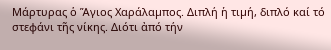Μάρτυρας ὁ Ἅγιος Χαράλαµπος. Διπλή ἡ τιµή, διπλό καί τό στεφάνι τῆς νίκης. Διότι ἀπό τήν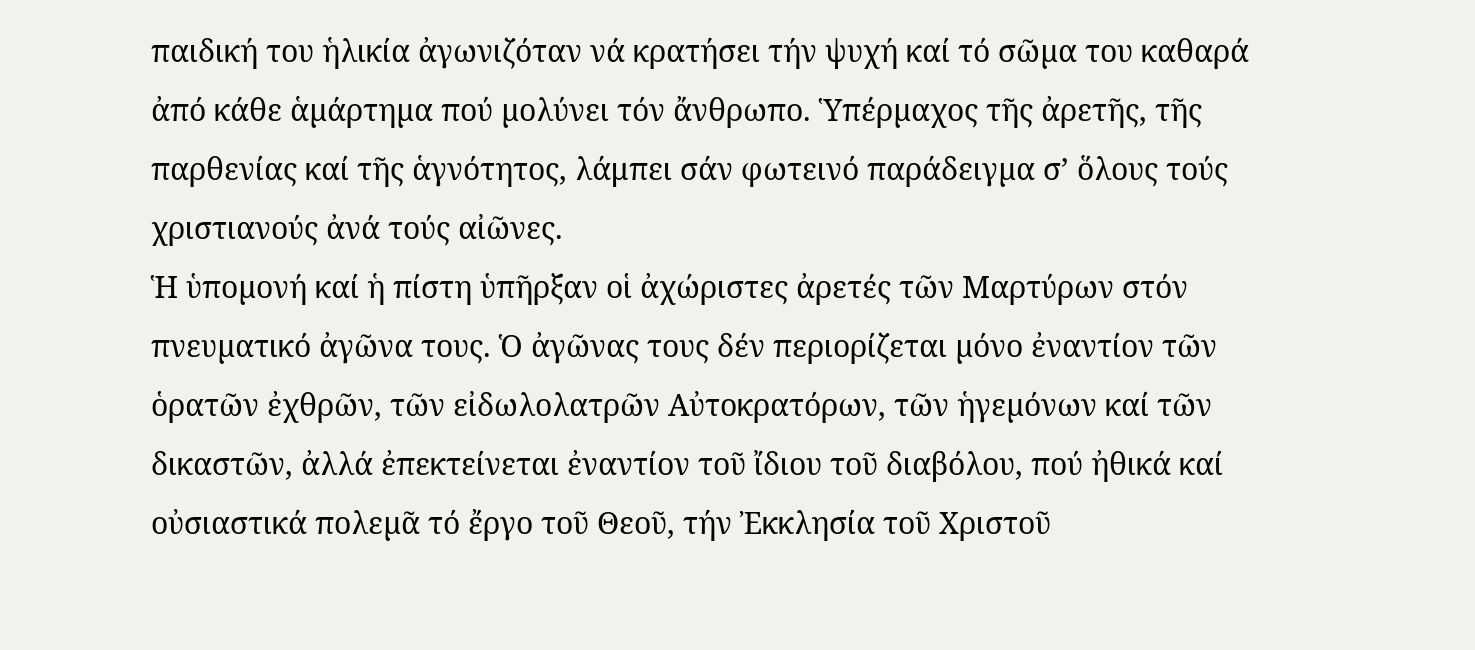παιδική του ἡλικία ἀγωνιζόταν νά κρατήσει τήν ψυχή καί τό σῶµα του καθαρά ἀπό κάθε ἁµάρτηµα πού µολύνει τόν ἄνθρωπο. Ὑπέρµαχος τῆς ἀρετῆς, τῆς παρθενίας καί τῆς ἁγνότητος, λάμπει σάν φωτεινό παράδειγµα σ’ ὅλους τούς χριστιανούς ἀνά τούς αἰῶνες.
Ἡ ὑποµονή καί ἡ πίστη ὑπῆρξαν οἱ ἀχώριστες ἀρετές τῶν Μαρτύρων στόν πνευµατικό ἀγῶνα τους. Ὁ ἀγῶνας τους δέν περιορίζεται µόνο ἐναντίον τῶν ὁρατῶν ἐχθρῶν, τῶν εἰδωλολατρῶν Αὐτοκρατόρων, τῶν ἡγεµόνων καί τῶν δικαστῶν, ἀλλά ἐπεκτείνεται ἐναντίον τοῦ ἴδιου τοῦ διαβόλου, πού ἠθικά καί οὐσιαστικά πολεµᾶ τό ἔργο τοῦ Θεοῦ, τήν Ἐκκλησία τοῦ Χριστοῦ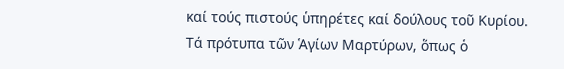καί τούς πιστούς ὑπηρέτες καί δούλους τοῦ Κυρίου.
Τά πρότυπα τῶν Ἁγίων Μαρτύρων, ὅπως ὁ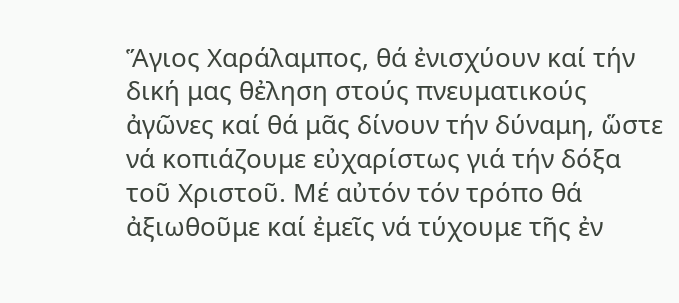Ἅγιος Χαράλαμπος, θά ἐνισχύουν καί τήν δική μας θἐληση στούς πνευματικούς ἀγῶνες καί θά μᾶς δίνουν τήν δύναμη, ὥστε νά κοπιάζουμε εὐχαρίστως γιά τήν δόξα τοῦ Χριστοῦ. Μέ αὐτόν τόν τρόπο θά ἀξιωθοῦμε καί ἐμεῖς νά τύχουμε τῆς ἐν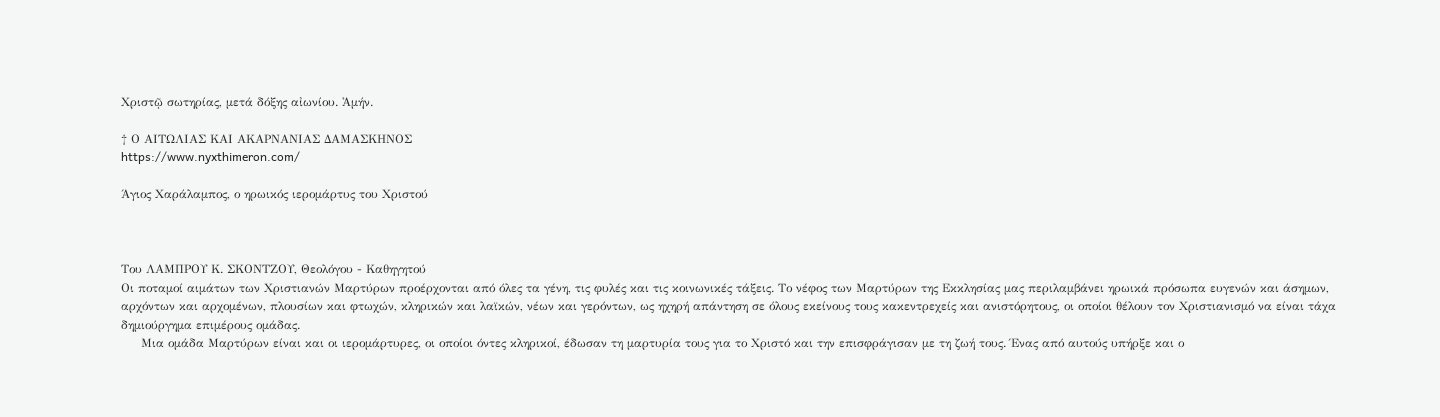Χριστῷ σωτηρίας, μετά δόξης αἰωνίου. Ἀμήν.

† Ο ΑΙΤΩΛΙΑΣ ΚΑΙ ΑΚΑΡΝΑΝΙΑΣ ΔΑΜΑΣΚΗΝΟΣ
https://www.nyxthimeron.com/

Άγιος Χαράλαμπος, ο ηρωικός ιερομάρτυς του Χριστού



Του ΛΑΜΠΡΟΥ Κ. ΣΚΟΝΤΖΟΥ, Θεολόγου - Καθηγητού
Οι ποταμοί αιμάτων των Χριστιανών Μαρτύρων προέρχονται από όλες τα γένη, τις φυλές και τις κοινωνικές τάξεις. Το νέφος των Μαρτύρων της Εκκλησίας μας περιλαμβάνει ηρωικά πρόσωπα ευγενών και άσημων, αρχόντων και αρχομένων, πλουσίων και φτωχών, κληρικών και λαϊκών, νέων και γερόντων, ως ηχηρή απάντηση σε όλους εκείνους τους κακεντρεχείς και ανιστόρητους, οι οποίοι θέλουν τον Χριστιανισμό να είναι τάχα δημιούργημα επιμέρους ομάδας.
     Μια ομάδα Μαρτύρων είναι και οι ιερομάρτυρες, οι οποίοι όντες κληρικοί, έδωσαν τη μαρτυρία τους για το Χριστό και την επισφράγισαν με τη ζωή τους. Ένας από αυτούς υπήρξε και ο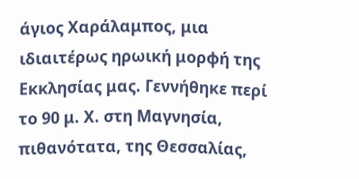άγιος Χαράλαμπος, μια ιδιαιτέρως ηρωική μορφή της Εκκλησίας μας. Γεννήθηκε περί το 90 μ. Χ. στη Μαγνησία, πιθανότατα, της Θεσσαλίας,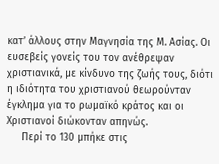κατ’ άλλους στην Μαγνησία της Μ. Ασίας. Οι ευσεβείς γονείς του τον ανέθρεψαν χριστιανικά, με κίνδυνο της ζωής τους, διότι η ιδιότητα του χριστιανού θεωρούνταν έγκλημα για το ρωμαϊκό κράτος και οι Χριστιανοί διώκονταν απηνώς.
     Περί το 130 μπήκε στις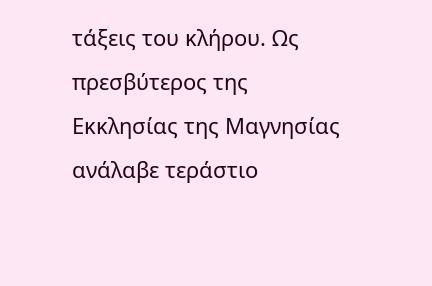τάξεις του κλήρου. Ως πρεσβύτερος της Εκκλησίας της Μαγνησίας ανάλαβε τεράστιο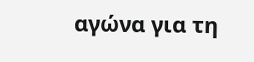αγώνα για τη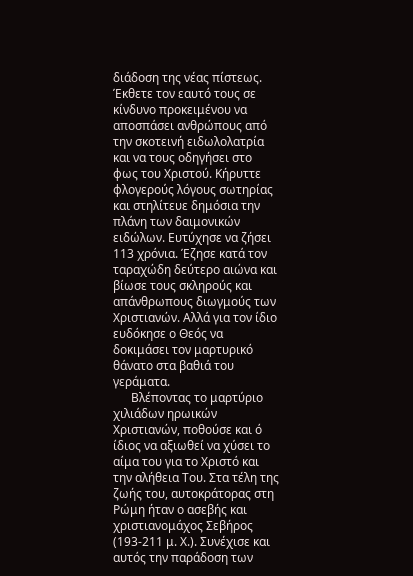διάδοση της νέας πίστεως. Έκθετε τον εαυτό τους σε κίνδυνο προκειμένου να αποσπάσει ανθρώπους από την σκοτεινή ειδωλολατρία και να τους οδηγήσει στο φως του Χριστού. Κήρυττε φλογερούς λόγους σωτηρίας και στηλίτευε δημόσια την πλάνη των δαιμονικών ειδώλων. Ευτύχησε να ζήσει 113 χρόνια. Έζησε κατά τον ταραχώδη δεύτερο αιώνα και βίωσε τους σκληρούς και απάνθρωπους διωγμούς των Χριστιανών. Αλλά για τον ίδιο ευδόκησε ο Θεός να δοκιμάσει τον μαρτυρικό θάνατο στα βαθιά του γεράματα.
      Βλέποντας το μαρτύριο χιλιάδων ηρωικών Χριστιανών, ποθούσε και ό ίδιος να αξιωθεί να χύσει το αίμα του για το Χριστό και την αλήθεια Του. Στα τέλη της ζωής του, αυτοκράτορας στη Ρώμη ήταν ο ασεβής και χριστιανομάχος Σεβήρος (193-211 μ. Χ.). Συνέχισε και αυτός την παράδοση των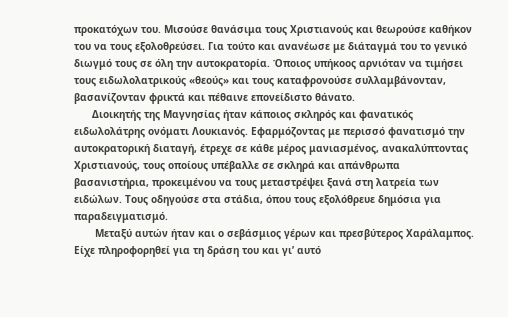προκατόχων του. Μισούσε θανάσιμα τους Χριστιανούς και θεωρούσε καθήκον του να τους εξολοθρεύσει. Για τούτο και ανανέωσε με διάταγμά του το γενικό διωγμό τους σε όλη την αυτοκρατορία. Όποιος υπήκοος αρνιόταν να τιμήσει τους ειδωλολατρικούς «θεούς» και τους καταφρονούσε συλλαμβάνονταν, βασανίζονταν φρικτά και πέθαινε επονείδιστο θάνατο.
      Διοικητής της Μαγνησίας ήταν κάποιος σκληρός και φανατικός ειδωλολάτρης ονόματι Λουκιανός. Εφαρμόζοντας με περισσό φανατισμό την αυτοκρατορική διαταγή, έτρεχε σε κάθε μέρος μανιασμένος, ανακαλύπτοντας Χριστιανούς, τους οποίους υπέβαλλε σε σκληρά και απάνθρωπα βασανιστήρια, προκειμένου να τους μεταστρέψει ξανά στη λατρεία των ειδώλων. Τους οδηγούσε στα στάδια, όπου τους εξολόθρευε δημόσια για παραδειγματισμό.
       Μεταξύ αυτών ήταν και ο σεβάσμιος γέρων και πρεσβύτερος Χαράλαμπος. Είχε πληροφορηθεί για τη δράση του και γι’ αυτό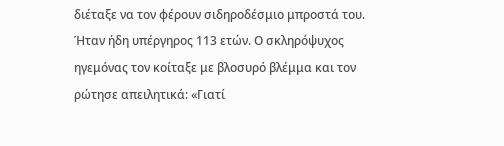διέταξε να τον φέρουν σιδηροδέσμιο μπροστά του. Ήταν ήδη υπέργηρος 113 ετών. Ο σκληρόψυχος ηγεμόνας τον κοίταξε με βλοσυρό βλέμμα και τον ρώτησε απειλητικά: «Γιατί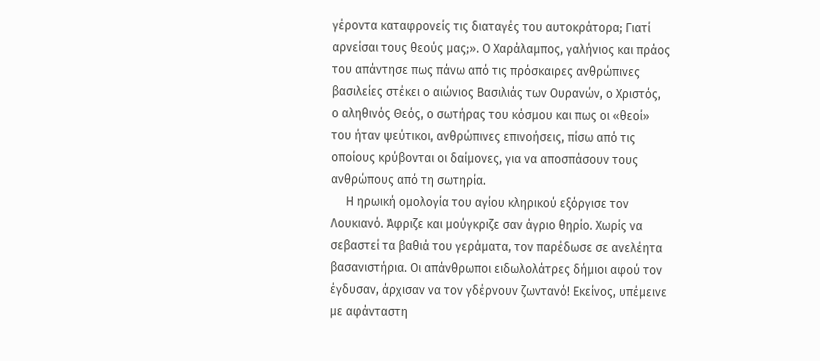γέροντα καταφρονείς τις διαταγές του αυτοκράτορα; Γιατί αρνείσαι τους θεούς μας;». Ο Χαράλαμπος, γαλήνιος και πράος του απάντησε πως πάνω από τις πρόσκαιρες ανθρώπινες βασιλείες στέκει ο αιώνιος Βασιλιάς των Ουρανών, ο Χριστός, ο αληθινός Θεός, ο σωτήρας του κόσμου και πως οι «θεοί» του ήταν ψεύτικοι, ανθρώπινες επινοήσεις, πίσω από τις οποίους κρύβονται οι δαίμονες, για να αποσπάσουν τους ανθρώπους από τη σωτηρία.
     Η ηρωική ομολογία του αγίου κληρικού εξόργισε τον Λουκιανό. Άφριζε και μούγκριζε σαν άγριο θηρίο. Χωρίς να σεβαστεί τα βαθιά του γεράματα, τον παρέδωσε σε ανελέητα βασανιστήρια. Οι απάνθρωποι ειδωλολάτρες δήμιοι αφού τον έγδυσαν, άρχισαν να τον γδέρνουν ζωντανό! Εκείνος, υπέμεινε με αφάνταστη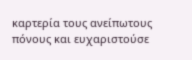καρτερία τους ανείπωτους πόνους και ευχαριστούσε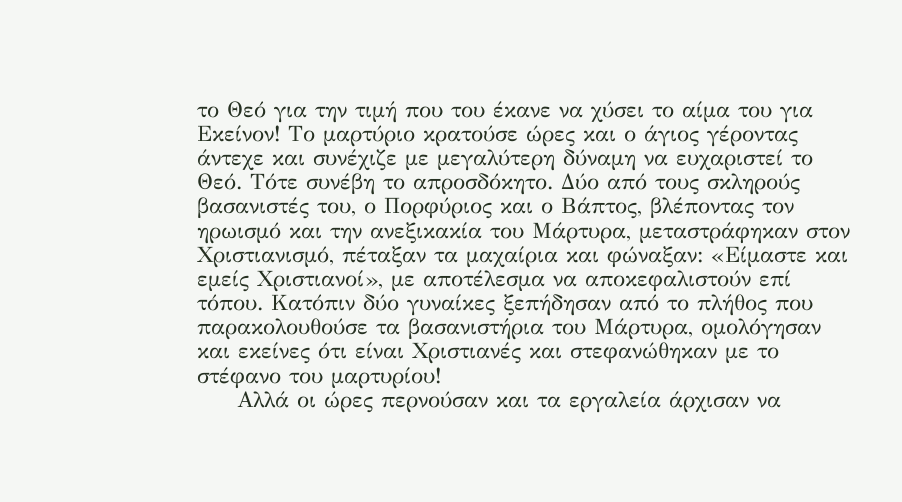το Θεό για την τιμή που του έκανε να χύσει το αίμα του για Εκείνον! Το μαρτύριο κρατούσε ώρες και ο άγιος γέροντας άντεχε και συνέχιζε με μεγαλύτερη δύναμη να ευχαριστεί το Θεό. Τότε συνέβη το απροσδόκητο. Δύο από τους σκληρούς βασανιστές του, ο Πορφύριος και ο Βάπτος, βλέποντας τον ηρωισμό και την ανεξικακία του Μάρτυρα, μεταστράφηκαν στον Χριστιανισμό, πέταξαν τα μαχαίρια και φώναξαν: «Είμαστε και εμείς Χριστιανοί», με αποτέλεσμα να αποκεφαλιστούν επί τόπου. Κατόπιν δύο γυναίκες ξεπήδησαν από το πλήθος που παρακολουθούσε τα βασανιστήρια του Μάρτυρα, ομολόγησαν και εκείνες ότι είναι Χριστιανές και στεφανώθηκαν με το στέφανο του μαρτυρίου!
     Αλλά οι ώρες περνούσαν και τα εργαλεία άρχισαν να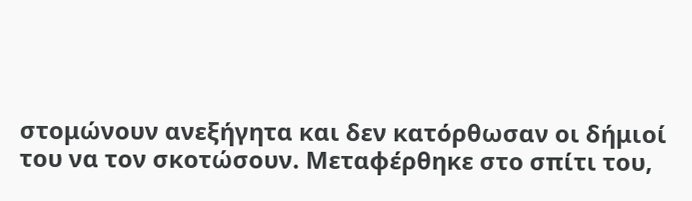στομώνουν ανεξήγητα και δεν κατόρθωσαν οι δήμιοί του να τον σκοτώσουν. Μεταφέρθηκε στο σπίτι του,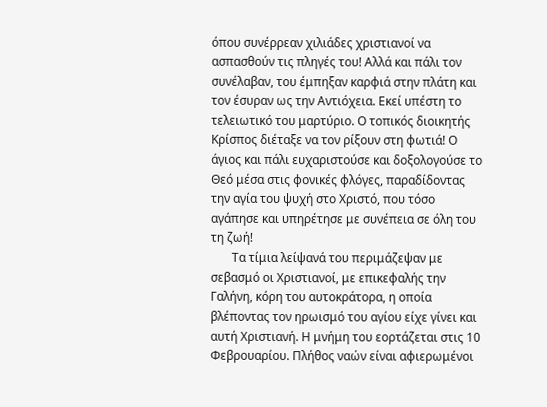όπου συνέρρεαν χιλιάδες χριστιανοί να ασπασθούν τις πληγές του! Αλλά και πάλι τον συνέλαβαν, του έμπηξαν καρφιά στην πλάτη και τον έσυραν ως την Αντιόχεια. Εκεί υπέστη το τελειωτικό του μαρτύριο. Ο τοπικός διοικητής Κρίσπος διέταξε να τον ρίξουν στη φωτιά! Ο άγιος και πάλι ευχαριστούσε και δοξολογούσε το Θεό μέσα στις φονικές φλόγες, παραδίδοντας την αγία του ψυχή στο Χριστό, που τόσο αγάπησε και υπηρέτησε με συνέπεια σε όλη του τη ζωή!
       Τα τίμια λείψανά του περιμάζεψαν με σεβασμό οι Χριστιανοί, με επικεφαλής την Γαλήνη, κόρη του αυτοκράτορα, η οποία βλέποντας τον ηρωισμό του αγίου είχε γίνει και αυτή Χριστιανή. Η μνήμη του εορτάζεται στις 10 Φεβρουαρίου. Πλήθος ναών είναι αφιερωμένοι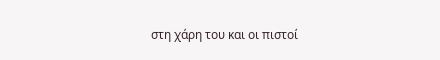στη χάρη του και οι πιστοί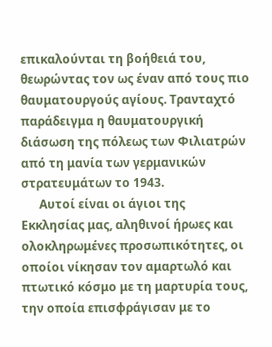επικαλούνται τη βοήθειά του, θεωρώντας τον ως έναν από τους πιο θαυματουργούς αγίους. Τρανταχτό παράδειγμα η θαυματουργική διάσωση της πόλεως των Φιλιατρών από τη μανία των γερμανικών στρατευμάτων το 1943.
      Αυτοί είναι οι άγιοι της Εκκλησίας μας, αληθινοί ήρωες και ολοκληρωμένες προσωπικότητες, οι οποίοι νίκησαν τον αμαρτωλό και πτωτικό κόσμο με τη μαρτυρία τους, την οποία επισφράγισαν με το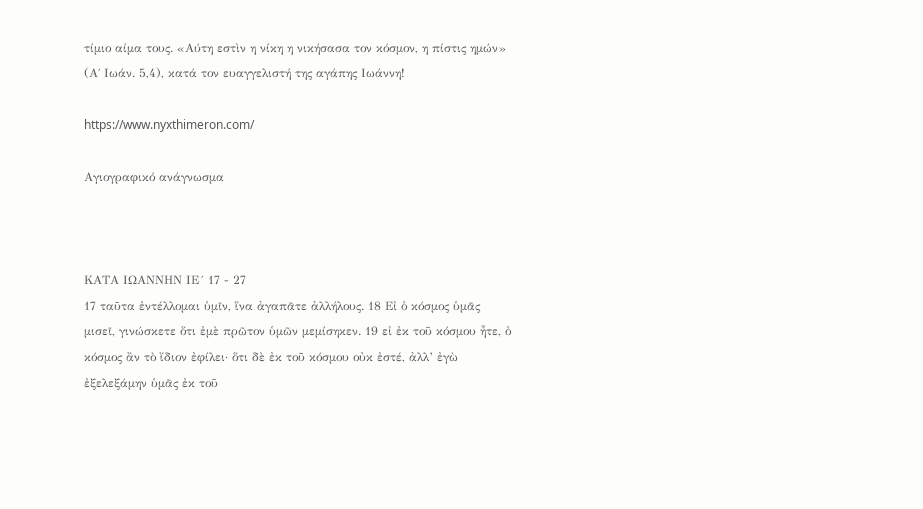τίμιο αίμα τους. «Αύτη εστὶν η νίκη η νικήσασα τον κόσμον, η πίστις ημών» (Α΄ Ιωάν. 5,4), κατά τον ευαγγελιστή της αγάπης Ιωάννη!

https://www.nyxthimeron.com/

Αγιογραφικό ανάγνωσμα



ΚΑΤΑ ΙΩΑΝΝΗΝ ΙΕ´ 17 - 27
17 ταῦτα ἐντέλλομαι ὑμῖν, ἵνα ἀγαπᾶτε ἀλλήλους. 18 Εἰ ὁ κόσμος ὑμᾶς μισεῖ, γινώσκετε ὅτι ἐμὲ πρῶτον ὑμῶν μεμίσηκεν. 19 εἰ ἐκ τοῦ κόσμου ἦτε, ὁ κόσμος ἂν τὸ ἴδιον ἐφίλει· ὅτι δὲ ἐκ τοῦ κόσμου οὐκ ἐστέ, ἀλλ’ ἐγὼ ἐξελεξάμην ὑμᾶς ἐκ τοῦ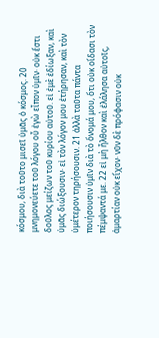κόσμου, διὰ τοῦτο μισεῖ ὑμᾶς ὁ κόσμος. 20 μνημονεύετε τοῦ λόγου οὗ ἐγὼ εἶπον ὑμῖν· οὐκ ἔστι δοῦλος μείζων τοῦ κυρίου αὐτοῦ. εἰ ἐμὲ ἐδίωξαν, καὶ ὑμᾶς διώξουσιν· εἰ τὸν λόγον μου ἐτήρησαν, καὶ τὸν ὑμέτερον τηρήσουσιν. 21 ἀλλὰ ταῦτα πάντα ποιήσουσιν ὑμῖν διὰ τὸ ὄνομά μου, ὅτι οὐκ οἴδασι τὸν πέμψαντά με. 22 εἰ μὴ ἦλθον καὶ ἐλάλησα αὐτοῖς, ἁμαρτίαν οὐκ εἴχον· νῦν δὲ πρόφασιν οὐκ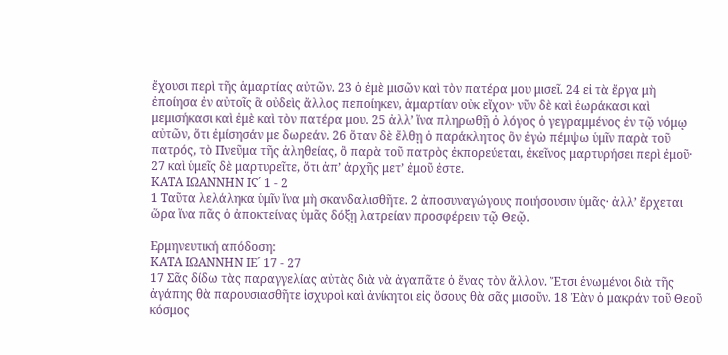ἔχουσι περὶ τῆς ἁμαρτίας αὐτῶν. 23 ὁ ἐμὲ μισῶν καὶ τὸν πατέρα μου μισεῖ. 24 εἰ τὰ ἔργα μὴ ἐποίησα ἐν αὐτοῖς ἃ οὐδεὶς ἄλλος πεποίηκεν, ἁμαρτίαν οὐκ εἴχον· νῦν δὲ καὶ ἑωράκασι καὶ μεμισήκασι καὶ ἐμὲ καὶ τὸν πατέρα μου. 25 ἀλλ’ ἵνα πληρωθῇ ὁ λόγος ὁ γεγραμμένος ἐν τῷ νόμῳ αὐτῶν, ὅτι ἐμίσησάν με δωρεάν. 26 ὅταν δὲ ἔλθῃ ὁ παράκλητος ὃν ἐγὼ πέμψω ὑμῖν παρὰ τοῦ πατρός, τὸ Πνεῦμα τῆς ἀληθείας, ὃ παρὰ τοῦ πατρὸς ἐκπορεύεται, ἐκεῖνος μαρτυρήσει περὶ ἐμοῦ· 27 καὶ ὑμεῖς δὲ μαρτυρεῖτε, ὅτι ἀπ’ ἀρχῆς μετ’ ἐμοῦ ἐστε.
ΚΑΤΑ ΙΩΑΝΝΗΝ ΙϚ´ 1 - 2
1 Ταῦτα λελάληκα ὑμῖν ἵνα μὴ σκανδαλισθῆτε. 2 ἀποσυναγώγους ποιήσουσιν ὑμᾶς· ἀλλ’ ἔρχεται ὥρα ἵνα πᾶς ὁ ἀποκτείνας ὑμᾶς δόξῃ λατρείαν προσφέρειν τῷ Θεῷ.

Ερμηνευτική απόδοση:
ΚΑΤΑ ΙΩΑΝΝΗΝ ΙΕ´ 17 - 27
17 Σᾶς δίδω τὰς παραγγελίας αὐτὰς διὰ νὰ ἀγαπᾶτε ὁ ἕνας τὸν ἄλλον. Ἔτσι ἑνωμένοι διὰ τῆς ἀγάπης θὰ παρουσιασθῆτε ἰσχυροὶ καὶ ἀνίκητοι εἰς ὅσους θὰ σᾶς μισοῦν. 18 Ἐὰν ὁ μακράν τοῦ Θεοῦ κόσμος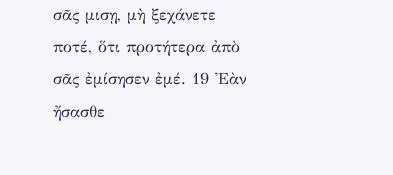σᾶς μισῃ, μὴ ξεχάνετε ποτέ, ὅτι προτήτερα ἀπὸ σᾶς ἐμίσησεν ἐμέ. 19 Ἐὰν ἤσασθε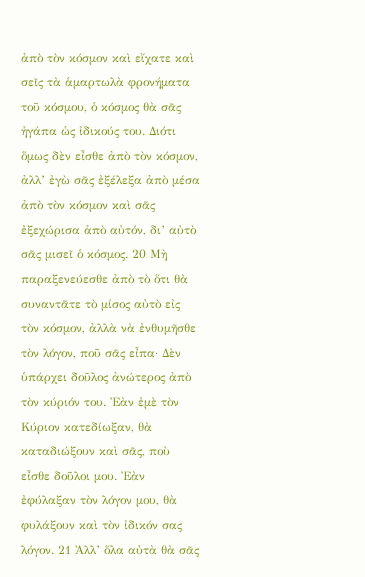ἀπὸ τὸν κόσμον καὶ εἴχατε καὶ σεῖς τὰ ἁμαρτωλὰ φρονήματα τοῦ κόσμου, ὁ κόσμος θὰ σᾶς ἠγάπα ὡς ἰδικούς του. Διότι ὅμως δὲν εἶσθε ἀπὸ τὸν κόσμον, ἀλλ’ ἐγὼ σᾶς ἐξέλεξα ἀπὸ μέσα ἀπὸ τὸν κόσμον καὶ σᾶς ἐξεχώρισα ἀπὸ αὐτόν, δι’ αὐτὸ σᾶς μισεῖ ὁ κόσμος. 20 Μὴ παραξενεύεσθε ἀπὸ τὸ ὅτι θὰ συναντᾶτε τὸ μίσος αὐτὸ εἰς τὸν κόσμον, ἀλλὰ νὰ ἐνθυμῆσθε τὸν λόγον, ποῦ σᾶς εἶπα· Δὲν ὑπάρχει δοῦλος ἀνώτερος ἀπὸ τὸν κύριόν του. Ἐὰν ἐμὲ τὸν Κύριον κατεδίωξαν, θὰ καταδιώξουν καὶ σᾶς, ποὺ εἶσθε δοῦλοι μου. Ἐὰν ἐφύλαξαν τὸν λόγον μου, θὰ φυλάξουν καὶ τὸν ἰδικόν σας λόγον. 21 Ἀλλ’ ὅλα αὐτὰ θὰ σᾶς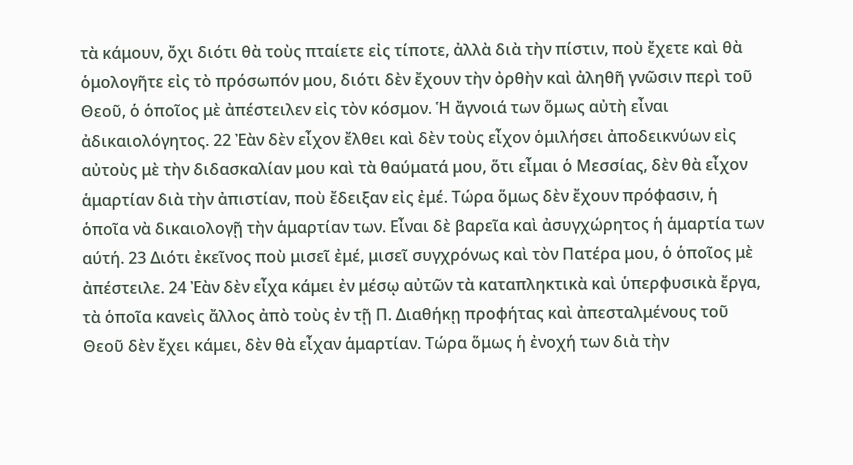τὰ κάμουν, ὄχι διότι θὰ τοὺς πταίετε εἰς τίποτε, ἀλλὰ διὰ τὴν πίστιν, ποὺ ἔχετε καὶ θὰ ὁμολογῆτε εἰς τὸ πρόσωπόν μου, διότι δὲν ἔχουν τὴν ὀρθὴν καὶ ἀληθῆ γνῶσιν περὶ τοῦ Θεοῦ, ὁ ὁποῖος μὲ ἀπέστειλεν εἰς τὸν κόσμον. Ἡ ἄγνοιά των ὅμως αὐτὴ εἶναι ἀδικαιολόγητος. 22 Ἐὰν δὲν εἶχον ἔλθει καὶ δὲν τοὺς εἶχον ὁμιλήσει ἀποδεικνύων εἰς αὐτοὺς μὲ τὴν διδασκαλίαν μου καὶ τὰ θαύματά μου, ὅτι εἶμαι ὁ Μεσσίας, δὲν θὰ εἶχον ἁμαρτίαν διὰ τὴν ἀπιστίαν, ποὺ ἔδειξαν εἰς ἐμέ. Τώρα ὅμως δὲν ἔχουν πρόφασιν, ἡ ὁποῖα νὰ δικαιολογῇ τὴν ἁμαρτίαν των. Εἶναι δὲ βαρεῖα καὶ ἀσυγχώρητος ἡ ἁμαρτία των αύτή. 23 Διότι ἐκεῖνος ποὺ μισεῖ ἐμέ, μισεῖ συγχρόνως καὶ τὸν Πατέρα μου, ὁ ὁποῖος μὲ ἀπέστειλε. 24 Ἐὰν δὲν εἶχα κάμει ἐν μέσῳ αὐτῶν τὰ καταπληκτικὰ καὶ ὑπερφυσικὰ ἔργα, τὰ ὁποῖα κανεὶς ἄλλος ἀπὸ τοὺς ἐν τῇ Π. Διαθήκῃ προφήτας καὶ ἀπεσταλμένους τοῦ Θεοῦ δὲν ἔχει κάμει, δὲν θὰ εἶχαν ἁμαρτίαν. Τώρα ὅμως ἡ ἐνοχή των διὰ τὴν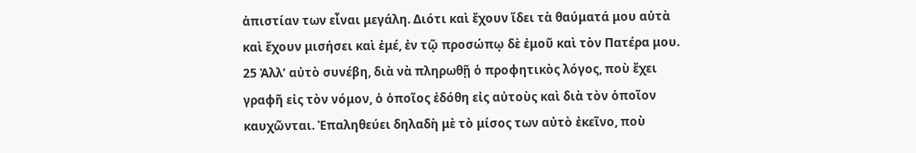ἀπιστίαν των εἶναι μεγάλη. Διότι καὶ ἔχουν ἴδει τὰ θαύματά μου αὐτὰ καὶ ἔχουν μισήσει καὶ ἐμέ, ἐν τῷ προσώπῳ δὲ ἐμοῦ καὶ τὸν Πατέρα μου. 25 Ἀλλ’ αὐτὸ συνέβη, διὰ νὰ πληρωθῇ ὁ προφητικὸς λόγος, ποὺ ἔχει γραφῆ εἰς τὸν νόμον, ὁ ὁποῖος ἐδόθη εἰς αὐτοὺς καὶ διὰ τὸν ὁποῖον καυχῶνται. Ἐπαληθεύει δηλαδὴ μὲ τὸ μίσος των αὐτὸ ἐκεῖνο, ποὺ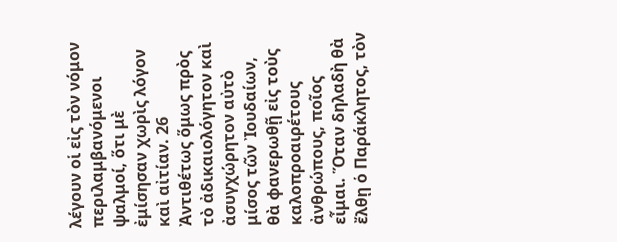λέγουν οἱ εἰς τὸν νόμον περιλαμβανόμενοι ψαλμοί, ὅτι μὲ ἐμίσησαν χωρὶς λόγον καὶ αἰτίαν. 26 Ἀντιθέτως ὅμως πρὸς τὸ ἀδικαιολόγητον καὶ ἀσυγχώρητον αὐτὸ μίσος τῶν Ἰουδαίων, θὰ φανερωθῇ εἰς τοὺς καλοπροαιρέτους ἀνθρώπους, ποῖος εἶμαι. Ὅταν δηλαδὴ θὰ ἔλθῃ ὁ Παράκλητος, τὸν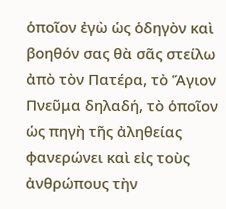ὁποῖον ἐγὼ ὡς ὁδηγὸν καὶ βοηθόν σας θὰ σᾶς στείλω ἀπὸ τὸν Πατέρα, τὸ Ἅγιον Πνεῦμα δηλαδή, τὸ ὁποῖον ὡς πηγὴ τῆς ἀληθείας φανερώνει καὶ εἰς τοὺς ἀνθρώπους τὴν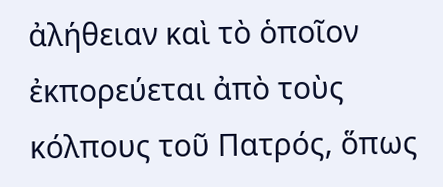ἀλήθειαν καὶ τὸ ὁποῖον ἐκπορεύεται ἀπὸ τοὺς κόλπους τοῦ Πατρός, ὅπως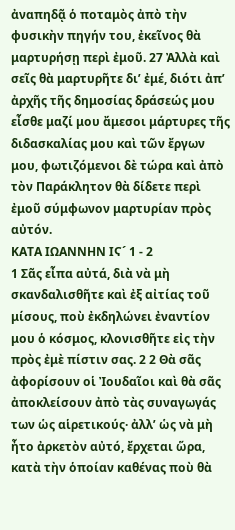ἀναπηδᾷ ὁ ποταμὸς ἀπὸ τὴν φυσικὴν πηγήν του, ἐκεῖνος θὰ μαρτυρήσῃ περὶ ἐμοῦ. 27 Ἀλλὰ καὶ σεῖς θὰ μαρτυρῆτε δι’ ἐμέ, διότι ἀπ’ ἀρχῆς τῆς δημοσίας δράσεώς μου εἶσθε μαζί μου ἄμεσοι μάρτυρες τῆς διδασκαλίας μου καὶ τῶν ἔργων μου, φωτιζόμενοι δὲ τώρα καὶ ἀπὸ τὸν Παράκλητον θὰ δίδετε περὶ ἐμοῦ σύμφωνον μαρτυρίαν πρὸς αὐτόν.
ΚΑΤΑ ΙΩΑΝΝΗΝ ΙϚ´ 1 - 2
1 Σᾶς εἶπα αὐτά, διὰ νὰ μὴ σκανδαλισθῆτε καὶ ἐξ αἰτίας τοῦ μίσους, ποὺ ἐκδηλώνει ἐναντίον μου ὁ κόσμος, κλονισθῆτε εἰς τὴν πρὸς ἐμὲ πίστιν σας. 2 2 Θὰ σᾶς ἀφορίσουν οἱ Ἰουδαῖοι καὶ θὰ σᾶς ἀποκλείσουν ἀπὸ τὰς συναγωγάς των ὡς αἱρετικούς· ἀλλ’ ὡς νὰ μὴ ἦτο ἀρκετὸν αὐτό, ἔρχεται ὥρα, κατὰ τὴν ὁποίαν καθένας ποὺ θὰ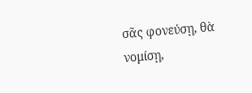σᾶς φονεύσῃ, θὰ νομίσῃ,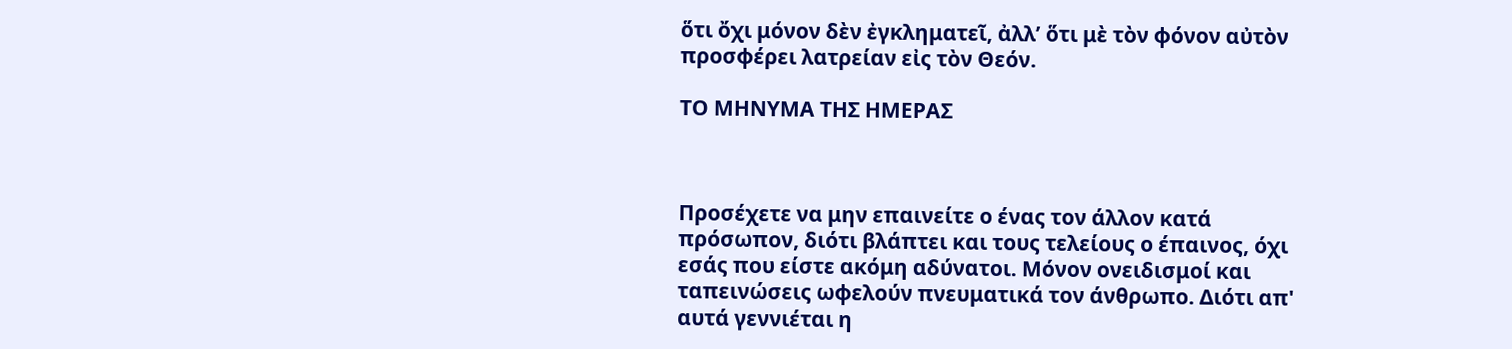ὅτι ὄχι μόνον δὲν ἐγκληματεῖ, ἀλλ’ ὅτι μὲ τὸν φόνον αὐτὸν προσφέρει λατρείαν εἰς τὸν Θεόν.

ΤΟ ΜΗΝΥΜΑ ΤΗΣ ΗΜΕΡΑΣ



Προσέχετε να μην επαινείτε ο ένας τον άλλον κατά πρόσωπον, διότι βλάπτει και τους τελείους ο έπαινος, όχι εσάς που είστε ακόμη αδύνατοι. Μόνον ονειδισμοί και ταπεινώσεις ωφελούν πνευματικά τον άνθρωπο. Διότι απ' αυτά γεννιέται η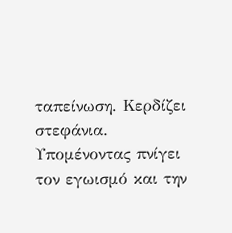ταπείνωση. Κερδίζει στεφάνια. Υπομένοντας πνίγει τον εγωισμό και την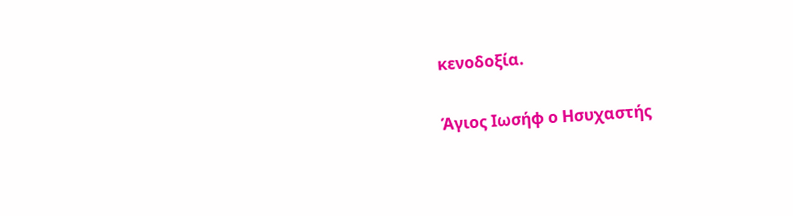κενοδοξία.

Άγιος Ιωσήφ ο Ησυχαστής